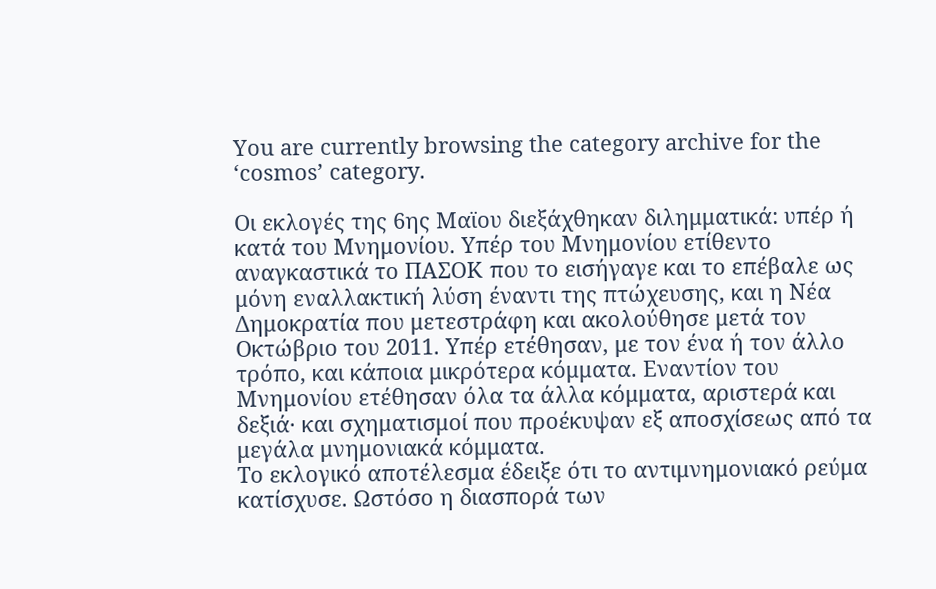You are currently browsing the category archive for the ‘cosmos’ category.

Οι εκλογές της 6ης Μαϊου διεξάχθηκαν διλημματικά: υπέρ ή κατά του Μνημονίου. Υπέρ του Μνημονίου ετίθεντο αναγκαστικά το ΠΑΣΟΚ που το εισήγαγε και το επέβαλε ως μόνη εναλλακτική λύση έναντι της πτώχευσης, και η Νέα Δημοκρατία που μετεστράφη και ακολούθησε μετά τον Οκτώβριο του 2011. Υπέρ ετέθησαν, με τον ένα ή τον άλλο τρόπο, και κάποια μικρότερα κόμματα. Εναντίον του Μνημονίου ετέθησαν όλα τα άλλα κόμματα, αριστερά και δεξιά· και σχηματισμοί που προέκυψαν εξ αποσχίσεως από τα μεγάλα μνημονιακά κόμματα.
Το εκλογικό αποτέλεσμα έδειξε ότι το αντιμνημονιακό ρεύμα κατίσχυσε. Ωστόσο η διασπορά των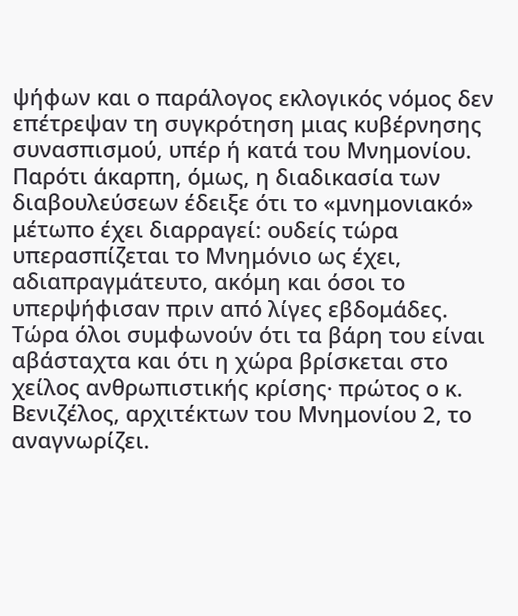ψήφων και ο παράλογος εκλογικός νόμος δεν επέτρεψαν τη συγκρότηση μιας κυβέρνησης συνασπισμού, υπέρ ή κατά του Μνημονίου. Παρότι άκαρπη, όμως, η διαδικασία των διαβουλεύσεων έδειξε ότι το «μνημονιακό» μέτωπο έχει διαρραγεί: ουδείς τώρα υπερασπίζεται το Μνημόνιο ως έχει, αδιαπραγμάτευτο, ακόμη και όσοι το υπερψήφισαν πριν από λίγες εβδομάδες. Τώρα όλοι συμφωνούν ότι τα βάρη του είναι αβάσταχτα και ότι η χώρα βρίσκεται στο χείλος ανθρωπιστικής κρίσης· πρώτος ο κ. Βενιζέλος, αρχιτέκτων του Μνημονίου 2, το αναγνωρίζει.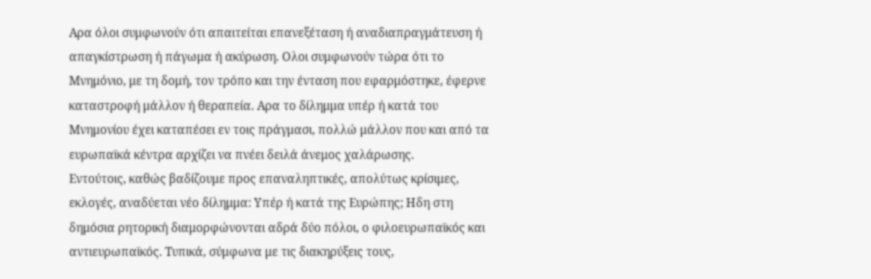Αρα όλοι συμφωνούν ότι απαιτείται επανεξέταση ή αναδιαπραγμάτευση ή απαγκίστρωση ή πάγωμα ή ακύρωση. Ολοι συμφωνούν τώρα ότι το Μνημόνιο, με τη δομή, τον τρόπο και την ένταση που εφαρμόστηκε, έφερνε καταστροφή μάλλον ή θεραπεία. Αρα το δίλημμα υπέρ ή κατά του Μνημονίου έχει καταπέσει εν τοις πράγμασι, πολλώ μάλλον που και από τα ευρωπαϊκά κέντρα αρχίζει να πνέει δειλά άνεμος χαλάρωσης.
Εντούτοις, καθώς βαδίζουμε προς επαναληπτικές, απολύτως κρίσιμες, εκλογές, αναδύεται νέο δίλημμα: Υπέρ ή κατά της Ευρώπης; Ηδη στη δημόσια ρητορική διαμορφώνονται αδρά δύο πόλοι, ο φιλοευρωπαϊκός και αντιευρωπαϊκός. Τυπικά, σύμφωνα με τις διακηρύξεις τους,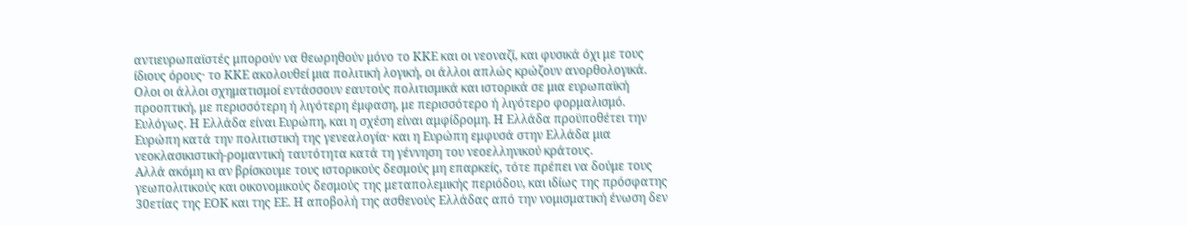αντιευρωπαϊστές μπορούν να θεωρηθούν μόνο το ΚΚΕ και οι νεοναζί, και φυσικά όχι με τους ίδιους όρους· το ΚΚΕ ακολουθεί μια πολιτική λογική, οι άλλοι απλώς κρώζουν ανορθολογικά. Ολοι οι άλλοι σχηματισμοί εντάσσουν εαυτούς πολιτισμικά και ιστορικά σε μια ευρωπαϊκή προοπτική, με περισσότερη ή λιγότερη έμφαση, με περισσότερο ή λιγότερο φορμαλισμό. Ευλόγως. Η Ελλάδα είναι Ευρώπη, και η σχέση είναι αμφίδρομη. Η Ελλάδα προϋποθέτει την Ευρώπη κατά την πολιτιστική της γενεαλογία· και η Ευρώπη εμφυσά στην Ελλάδα μια νεοκλασικιστική-ρομαντική ταυτότητα κατά τη γέννηση του νεοελληνικού κράτους.
Αλλά ακόμη κι αν βρίσκουμε τους ιστορικούς δεσμούς μη επαρκείς, τότε πρέπει να δούμε τους γεωπολιτικούς και οικονομικούς δεσμούς της μεταπολεμικής περιόδου, και ιδίως της πρόσφατης 30ετίας της ΕΟΚ και της ΕΕ. Η αποβολή της ασθενούς Ελλάδας από την νομισματική ένωση δεν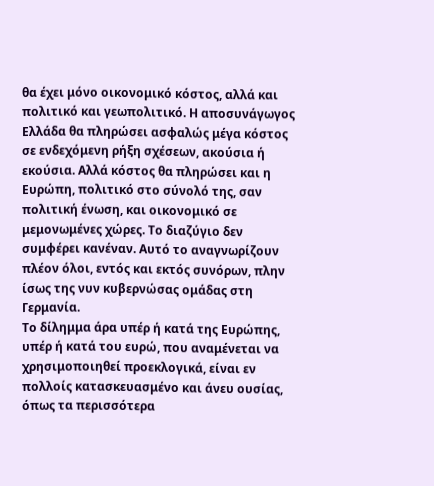θα έχει μόνο οικονομικό κόστος, αλλά και πολιτικό και γεωπολιτικό. Η αποσυνάγωγος Ελλάδα θα πληρώσει ασφαλώς μέγα κόστος σε ενδεχόμενη ρήξη σχέσεων, ακούσια ή εκούσια. Αλλά κόστος θα πληρώσει και η Ευρώπη, πολιτικό στο σύνολό της, σαν πολιτική ένωση, και οικονομικό σε μεμονωμένες χώρες. Το διαζύγιο δεν συμφέρει κανέναν. Αυτό το αναγνωρίζουν πλέον όλοι, εντός και εκτός συνόρων, πλην ίσως της νυν κυβερνώσας ομάδας στη Γερμανία.
Το δίλημμα άρα υπέρ ή κατά της Ευρώπης, υπέρ ή κατά του ευρώ, που αναμένεται να χρησιμοποιηθεί προεκλογικά, είναι εν πολλοίς κατασκευασμένο και άνευ ουσίας, όπως τα περισσότερα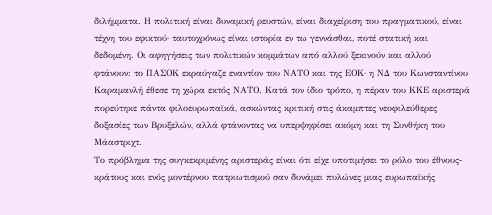διλήμματα. Η πολιτική είναι δυναμική ρευστών, είναι διαχείριση του πραγματικού, είναι τέχνη του εφικτού· ταυτοχρόνως είναι ιστορία εν τω γεννάσθαι, ποτέ στατική και δεδομένη. Οι αφηγήσεις των πολιτικών κομμάτων από αλλού ξεκινούν και αλλού φτάνουν: το ΠΑΣΟΚ εκραύγαζε εναντίον του ΝΑΤΟ και της ΕΟΚ· η ΝΔ του Κωνσταντίνου Καραμανλή έθεσε τη χώρα εκτός ΝΑΤΟ. Κατά τον ίδιο τρόπο, η πέραν του ΚΚΕ αριστερά πορεύτηκε πάντα φιλοευρωπαϊκά, ασκώντας κριτική στις άκαμπτες νεοφιλεύθερες δοξασίες των Βρυξελών, αλλά φτάνοντας να υπερψηφίσει ακόμη και τη Συνθήκη του Μάαστριχτ.
Το πρόβλημα της συγκεκριμένης αριστεράς είναι ότι είχε υποτιμήσει το ρόλο του έθνους-κράτους και ενός μοντέρνου πατριωτισμού σαν δυνάμει πυλώνες μιας ευρωπαϊκής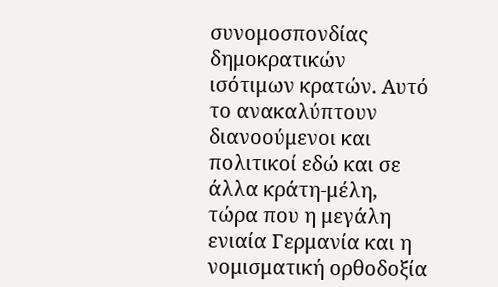συνομοσπονδίας δημοκρατικών ισότιμων κρατών. Αυτό το ανακαλύπτουν διανοούμενοι και πολιτικοί εδώ και σε άλλα κράτη-μέλη, τώρα που η μεγάλη ενιαία Γερμανία και η νομισματική ορθοδοξία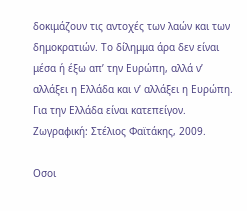δοκιμάζουν τις αντοχές των λαών και των δημοκρατιών. Το δίλημμα άρα δεν είναι μέσα ή έξω απ’ την Ευρώπη, αλλά ν’ αλλάξει η Ελλάδα και ν’ αλλάξει η Ευρώπη. Για την Ελλάδα είναι κατεπείγον.
Ζωγραφική: Στέλιος Φαϊτάκης, 2009.

Οσοι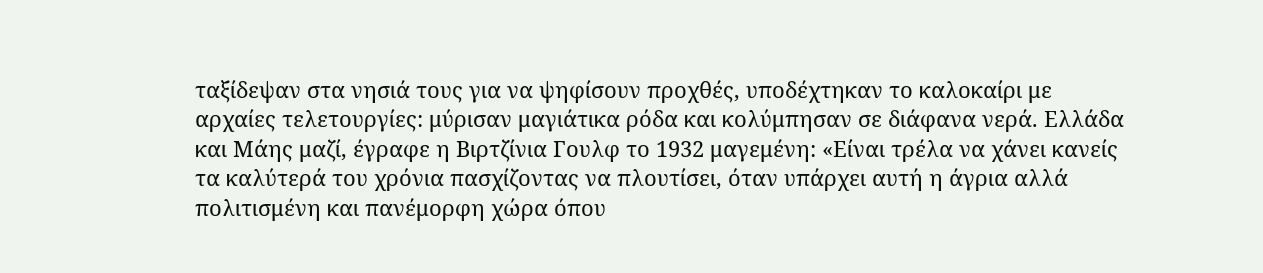ταξίδεψαν στα νησιά τους για να ψηφίσουν προχθές, υποδέχτηκαν το καλοκαίρι με αρχαίες τελετουργίες: μύρισαν μαγιάτικα ρόδα και κολύμπησαν σε διάφανα νερά. Ελλάδα και Μάης μαζί, έγραφε η Βιρτζίνια Γουλφ το 1932 μαγεμένη: «Είναι τρέλα να χάνει κανείς τα καλύτερά του χρόνια πασχίζοντας να πλουτίσει, όταν υπάρχει αυτή η άγρια αλλά πολιτισμένη και πανέμορφη χώρα όπου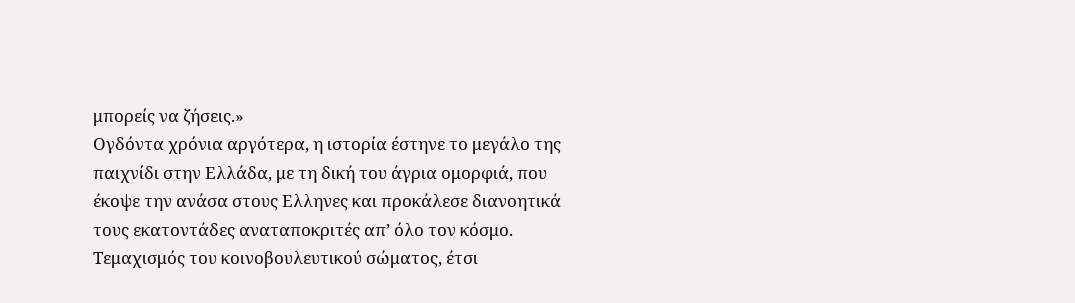μπορείς να ζήσεις.»
Ογδόντα χρόνια αργότερα, η ιστορία έστηνε το μεγάλο της παιχνίδι στην Ελλάδα, με τη δική του άγρια ομορφιά, που έκοψε την ανάσα στους Ελληνες και προκάλεσε διανοητικά τους εκατοντάδες αναταποκριτές απ’ όλο τον κόσμο. Τεμαχισμός του κοινοβουλευτικού σώματος, έτσι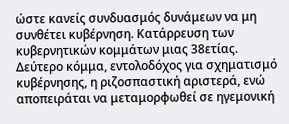ώστε κανείς συνδυασμός δυνάμεων να μη συνθέτει κυβέρνηση. Κατάρρευση των κυβερνητικών κομμάτων μιας 38ετίας. Δεύτερο κόμμα, εντολοδόχος για σχηματισμό κυβέρνησης, η ριζοσπαστική αριστερά, ενώ αποπειράται να μεταμορφωθεί σε ηγεμονική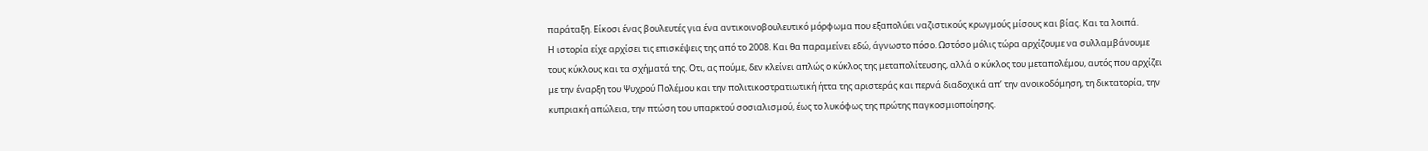παράταξη. Είκοσι ένας βουλευτές για ένα αντικοινοβουλευτικό μόρφωμα που εξαπολύει ναζιστικούς κρωγμούς μίσους και βίας. Και τα λοιπά.
Η ιστορία είχε αρχίσει τις επισκέψεις της από το 2008. Και θα παραμείνει εδώ, άγνωστο πόσο. Ωστόσο μόλις τώρα αρχίζουμε να συλλαμβάνουμε τους κύκλους και τα σχήματά της. Οτι, ας πούμε, δεν κλείνει απλώς ο κύκλος της μεταπολίτευσης, αλλά ο κύκλος του μεταπολέμου, αυτός που αρχίζει με την έναρξη του Ψυχρού Πολέμου και την πολιτικοστρατιωτική ήττα της αριστεράς και περνά διαδοχικά απ’ την ανοικοδόμηση, τη δικτατορία, την κυπριακή απώλεια, την πτώση του υπαρκτού σοσιαλισμού, έως το λυκόφως της πρώτης παγκοσμιοποίησης.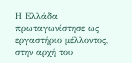Η Ελλάδα πρωταγωνίστησε ως εργαστήριο μέλλοντος, στην αρχή του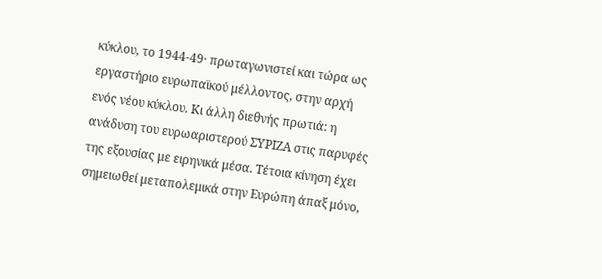κύκλου, το 1944-49· πρωταγωνιστεί και τώρα ως εργαστήριο ευρωπαϊκού μέλλοντος, στην αρχή ενός νέου κύκλου. Κι άλλη διεθνής πρωτιά: η ανάδυση του ευρωαριστερού ΣΥΡΙΖΑ στις παρυφές της εξουσίας με ειρηνικά μέσα. Τέτοια κίνηση έχει σημειωθεί μεταπολεμικά στην Ευρώπη άπαξ μόνο,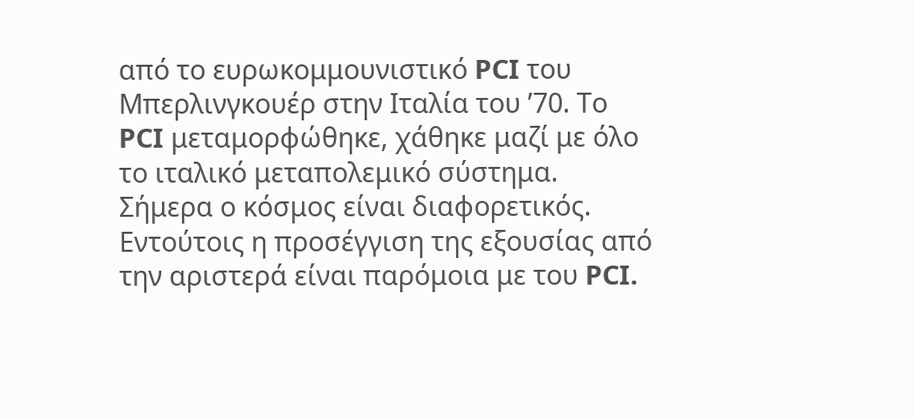από το ευρωκομμουνιστικό PCI του Μπερλινγκουέρ στην Ιταλία του ’70. Το PCI μεταμορφώθηκε, χάθηκε μαζί με όλο το ιταλικό μεταπολεμικό σύστημα.
Σήμερα ο κόσμος είναι διαφορετικός. Εντούτοις η προσέγγιση της εξουσίας από την αριστερά είναι παρόμοια με του PCI.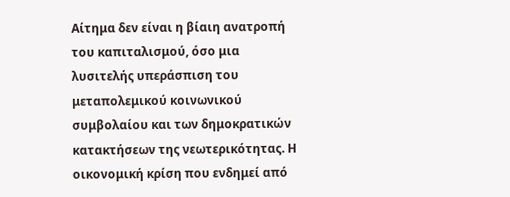Αίτημα δεν είναι η βίαιη ανατροπή του καπιταλισμού, όσο μια λυσιτελής υπεράσπιση του μεταπολεμικού κοινωνικού συμβολαίου και των δημοκρατικών κατακτήσεων της νεωτερικότητας. Η οικονομική κρίση που ενδημεί από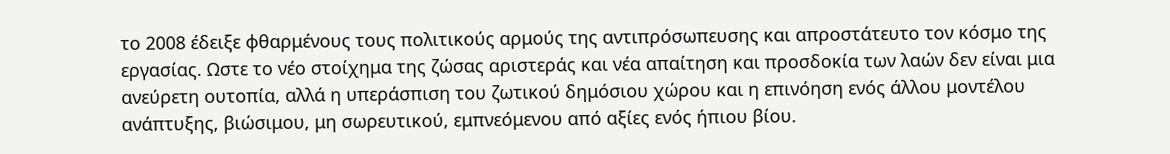το 2008 έδειξε φθαρμένους τους πολιτικούς αρμούς της αντιπρόσωπευσης και απροστάτευτο τον κόσμο της εργασίας. Ωστε το νέο στοίχημα της ζώσας αριστεράς και νέα απαίτηση και προσδοκία των λαών δεν είναι μια ανεύρετη ουτοπία, αλλά η υπεράσπιση του ζωτικού δημόσιου χώρου και η επινόηση ενός άλλου μοντέλου ανάπτυξης, βιώσιμου, μη σωρευτικού, εμπνεόμενου από αξίες ενός ήπιου βίου.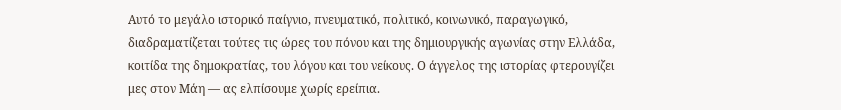Αυτό το μεγάλο ιστορικό παίγνιο, πνευματικό, πολιτικό, κοινωνικό, παραγωγικό, διαδραματίζεται τούτες τις ώρες του πόνου και της δημιουργικής αγωνίας στην Ελλάδα, κοιτίδα της δημοκρατίας, του λόγου και του νείκους. Ο άγγελος της ιστορίας φτερουγίζει μες στον Μάη ― ας ελπίσουμε χωρίς ερείπια.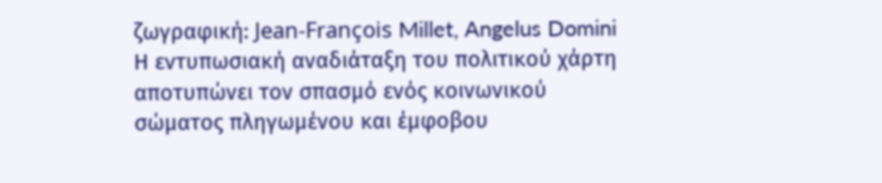ζωγραφική: Jean-François Millet, Angelus Domini
Η εντυπωσιακή αναδιάταξη του πολιτικού χάρτη αποτυπώνει τον σπασμό ενός κοινωνικού σώματος πληγωμένου και έμφοβου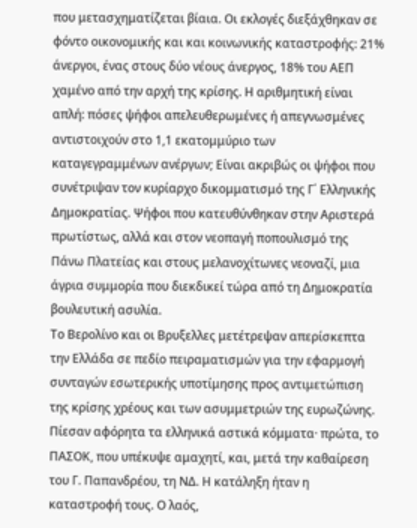που μετασχηματίζεται βίαια. Οι εκλογές διεξάχθηκαν σε φόντο οικονομικής και και κοινωνικής καταστροφής: 21% άνεργοι, ένας στους δύο νέους άνεργος, 18% του ΑΕΠ χαμένο από την αρχή της κρίσης. Η αριθμητική είναι απλή: πόσες ψήφοι απελευθερωμένες ή απεγνωσμένες αντιστοιχούν στο 1,1 εκατομμύριο των καταγεγραμμένων ανέργων; Είναι ακριβώς οι ψήφοι που συνέτριψαν τον κυρίαρχο δικομματισμό της Γ΄ Ελληνικής Δημοκρατίας. Ψήφοι που κατευθύνθηκαν στην Αριστερά πρωτίστως, αλλά και στον νεοπαγή ποπουλισμό της Πάνω Πλατείας και στους μελανοχίτωνες νεοναζί, μια άγρια συμμορία που διεκδικεί τώρα από τη Δημοκρατία βουλευτική ασυλία.
Το Βερολίνο και οι Βρυξελλες μετέτρεψαν απερίσκεπτα την Ελλάδα σε πεδίο πειραματισμών για την εφαρμογή συνταγών εσωτερικής υποτίμησης προς αντιμετώπιση της κρίσης χρέους και των ασυμμετριών της ευρωζώνης. Πίεσαν αφόρητα τα ελληνικά αστικά κόμματα· πρώτα, το ΠΑΣΟΚ, που υπέκυψε αμαχητί, και, μετά την καθαίρεση του Γ. Παπανδρέου, τη ΝΔ. Η κατάληξη ήταν η καταστροφή τους. Ο λαός,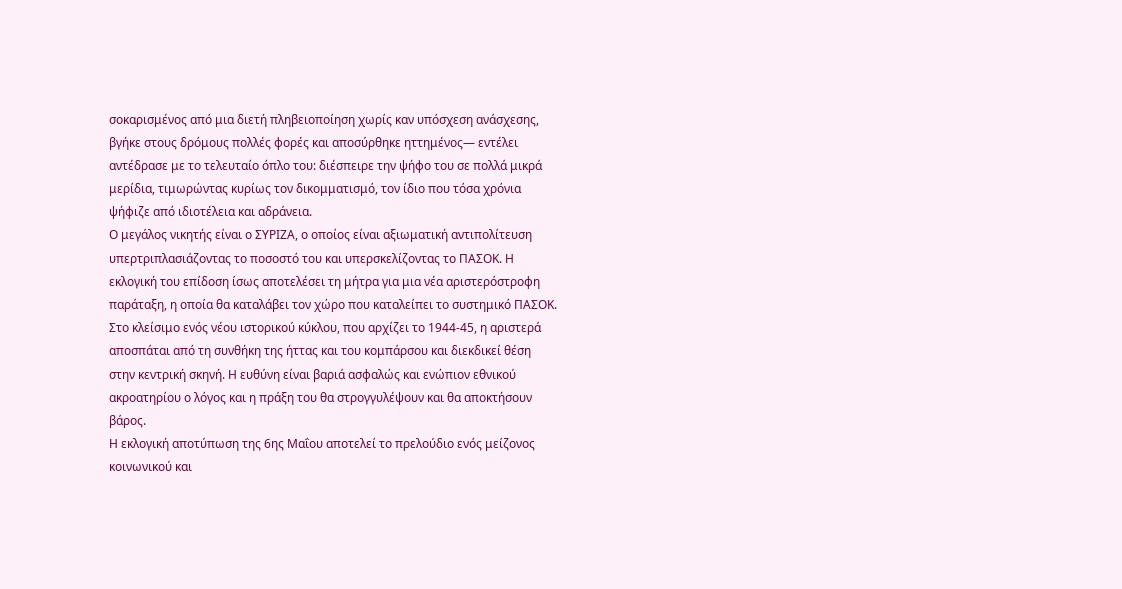σοκαρισμένος από μια διετή πληβειοποίηση χωρίς καν υπόσχεση ανάσχεσης, βγήκε στους δρόμους πολλές φορές και αποσύρθηκε ηττημένος― εντέλει αντέδρασε με το τελευταίο όπλο του: διέσπειρε την ψήφο του σε πολλά μικρά μερίδια, τιμωρώντας κυρίως τον δικομματισμό, τον ίδιο που τόσα χρόνια ψήφιζε από ιδιοτέλεια και αδράνεια.
Ο μεγάλος νικητής είναι ο ΣΥΡΙΖΑ, ο οποίος είναι αξιωματική αντιπολίτευση υπερτριπλασιάζοντας το ποσοστό του και υπερσκελίζοντας το ΠΑΣΟΚ. Η εκλογική του επίδοση ίσως αποτελέσει τη μήτρα για μια νέα αριστερόστροφη παράταξη, η οποία θα καταλάβει τον χώρο που καταλείπει το συστημικό ΠΑΣΟΚ. Στο κλείσιμο ενός νέου ιστορικού κύκλου, που αρχίζει το 1944-45, η αριστερά αποσπάται από τη συνθήκη της ήττας και του κομπάρσου και διεκδικεί θέση στην κεντρική σκηνή. Η ευθύνη είναι βαριά ασφαλώς και ενώπιον εθνικού ακροατηρίου ο λόγος και η πράξη του θα στρογγυλέψουν και θα αποκτήσουν βάρος.
Η εκλογική αποτύπωση της 6ης Μαΐου αποτελεί το πρελούδιο ενός μείζονος κοινωνικού και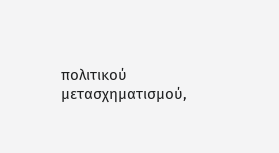πολιτικού μετασχηματισμού,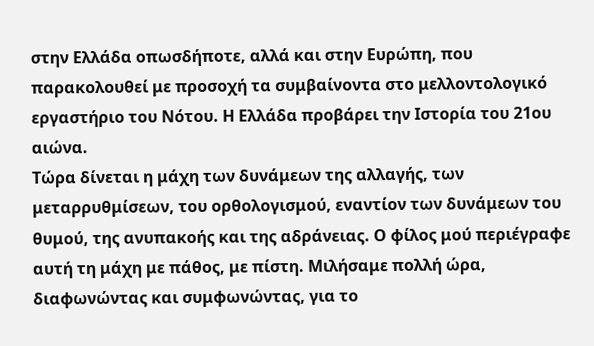στην Ελλάδα οπωσδήποτε, αλλά και στην Ευρώπη, που παρακολουθεί με προσοχή τα συμβαίνοντα στο μελλοντολογικό εργαστήριο του Νότου. Η Ελλάδα προβάρει την Ιστορία του 21ου αιώνα.
Τώρα δίνεται η μάχη των δυνάμεων της αλλαγής, των μεταρρυθμίσεων, του ορθολογισμού, εναντίον των δυνάμεων του θυμού, της ανυπακοής και της αδράνειας. Ο φίλος μού περιέγραφε αυτή τη μάχη με πάθος, με πίστη. Μιλήσαμε πολλή ώρα, διαφωνώντας και συμφωνώντας, για το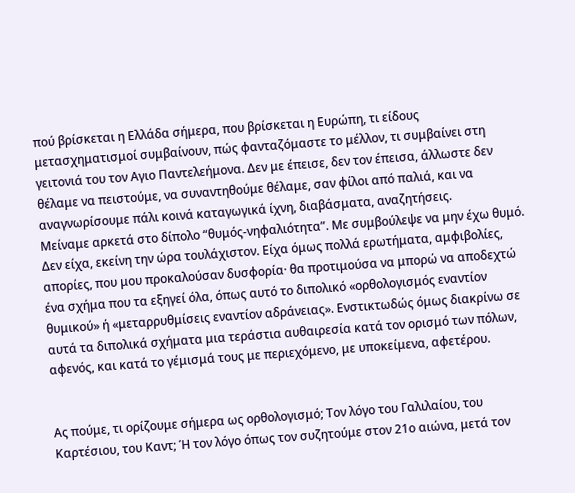πού βρίσκεται η Ελλάδα σήμερα, που βρίσκεται η Ευρώπη, τι είδους μετασχηματισμοί συμβαίνουν, πώς φανταζόμαστε το μέλλον, τι συμβαίνει στη γειτονιά του τον Αγιο Παντελεήμονα. Δεν με έπεισε, δεν τον έπεισα, άλλωστε δεν θέλαμε να πειστούμε, να συναντηθούμε θέλαμε, σαν φίλοι από παλιά, και να αναγνωρίσουμε πάλι κοινά καταγωγικά ίχνη, διαβάσματα, αναζητήσεις.
Μείναμε αρκετά στο δίπολο “θυμός-νηφαλιότητα”. Με συμβούλεψε να μην έχω θυμό. Δεν είχα, εκείνη την ώρα τουλάχιστον. Είχα όμως πολλά ερωτήματα, αμφιβολίες, απορίες, που μου προκαλούσαν δυσφορία· θα προτιμούσα να μπορώ να αποδεχτώ ένα σχήμα που τα εξηγεί όλα, όπως αυτό το διπολικό «ορθολογισμός εναντίον θυμικού» ή «μεταρρυθμίσεις εναντίον αδράνειας». Ενστικτωδώς όμως διακρίνω σε αυτά τα διπολικά σχήματα μια τεράστια αυθαιρεσία κατά τον ορισμό των πόλων, αφενός, και κατά το γέμισμά τους με περιεχόμενο, με υποκείμενα, αφετέρου.


Ας πούμε, τι ορίζουμε σήμερα ως ορθολογισμό; Τον λόγο του Γαλιλαίου, του Καρτέσιου, του Καντ; Ή τον λόγο όπως τον συζητούμε στον 21ο αιώνα, μετά τον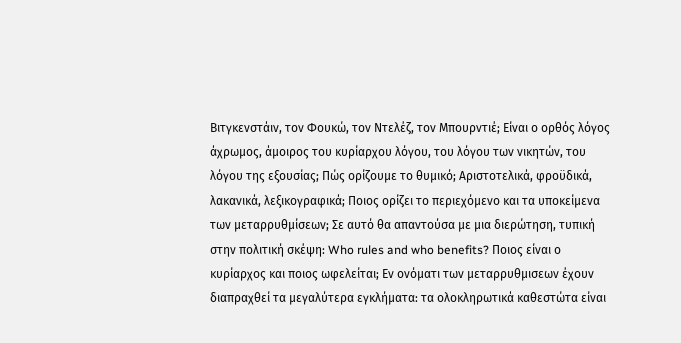Βιτγκενστάιν, τον Φουκώ, τον Ντελέζ, τον Μπουρντιέ; Είναι ο ορθός λόγος άχρωμος, άμοιρος του κυρίαρχου λόγου, του λόγου των νικητών, του λόγου της εξουσίας; Πώς ορίζουμε το θυμικό; Αριστοτελικά, φροϋδικά, λακανικά, λεξικογραφικά; Ποιος ορίζει το περιεχόμενο και τα υποκείμενα των μεταρρυθμίσεων; Σε αυτό θα απαντούσα με μια διερώτηση, τυπική στην πολιτική σκέψη: Who rules and who benefits? Ποιος είναι ο κυρίαρχος και ποιος ωφελείται; Εν ονόματι των μεταρρυθμισεων έχουν διαπραχθεί τα μεγαλύτερα εγκλήματα: τα ολοκληρωτικά καθεστώτα είναι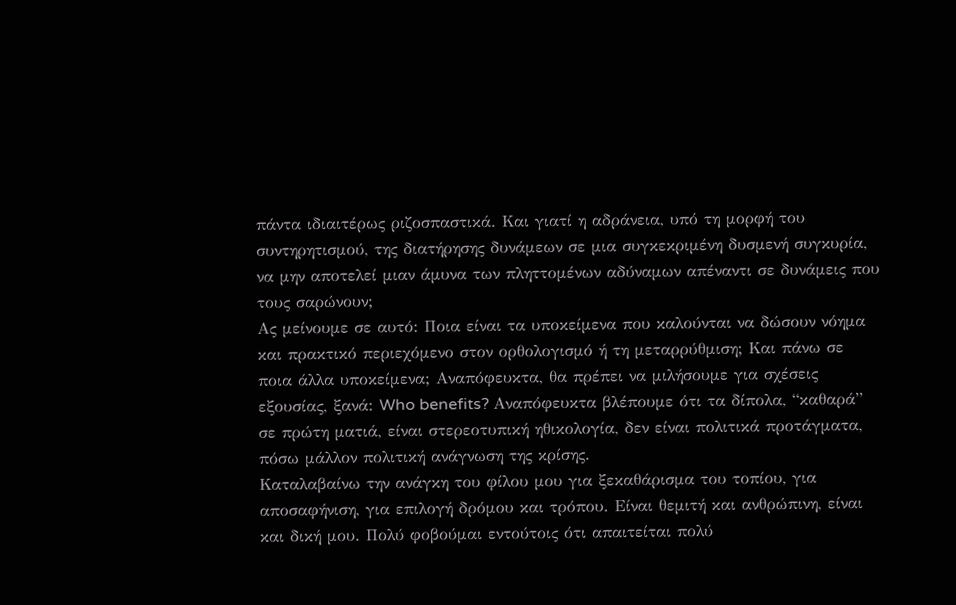πάντα ιδιαιτέρως ριζοσπαστικά. Και γιατί η αδράνεια, υπό τη μορφή του συντηρητισμού, της διατήρησης δυνάμεων σε μια συγκεκριμένη δυσμενή συγκυρία, να μην αποτελεί μιαν άμυνα των πληττομένων αδύναμων απέναντι σε δυνάμεις που τους σαρώνουν;
Ας μείνουμε σε αυτό: Ποια είναι τα υποκείμενα που καλούνται να δώσουν νόημα και πρακτικό περιεχόμενο στον ορθολογισμό ή τη μεταρρύθμιση; Και πάνω σε ποια άλλα υποκείμενα; Αναπόφευκτα, θα πρέπει να μιλήσουμε για σχέσεις εξουσίας, ξανά: Who benefits? Αναπόφευκτα βλέπουμε ότι τα δίπολα, “καθαρά” σε πρώτη ματιά, είναι στερεοτυπική ηθικολογία, δεν είναι πολιτικά προτάγματα, πόσω μάλλον πολιτική ανάγνωση της κρίσης.
Καταλαβαίνω την ανάγκη του φίλου μου για ξεκαθάρισμα του τοπίου, για αποσαφήνιση, για επιλογή δρόμου και τρόπου. Είναι θεμιτή και ανθρώπινη, είναι και δική μου. Πολύ φοβούμαι εντούτοις ότι απαιτείται πολύ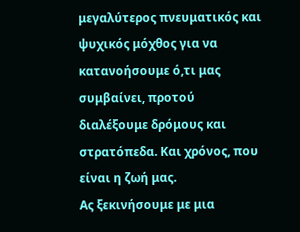μεγαλύτερος πνευματικός και ψυχικός μόχθος για να κατανοήσουμε ό,τι μας συμβαίνει, προτού διαλέξουμε δρόμους και στρατόπεδα. Και χρόνος, που είναι η ζωή μας.
Ας ξεκινήσουμε με μια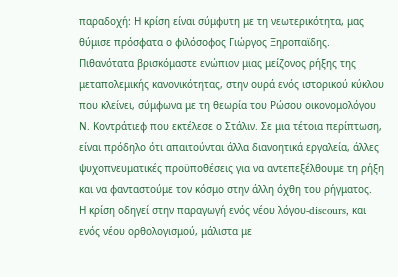παραδοχή: Η κρίση είναι σύμφυτη με τη νεωτερικότητα, μας θύμισε πρόσφατα ο φιλόσοφος Γιώργος Ξηροπαϊδης. Πιθανότατα βρισκόμαστε ενώπιον μιας μείζονος ρήξης της μεταπολεμικής κανονικότητας, στην ουρά ενός ιστορικού κύκλου που κλείνει, σύμφωνα με τη θεωρία του Ρώσου οικονομολόγου Ν. Κοντράτιεφ που εκτέλεσε ο Στάλιν. Σε μια τέτοια περίπτωση, είναι πρόδηλο ότι απαιτούνται άλλα διανοητικά εργαλεία, άλλες ψυχοπνευματικές προϋποθέσεις για να αντεπεξέλθουμε τη ρήξη και να φανταστούμε τον κόσμο στην άλλη όχθη του ρήγματος.
Η κρίση οδηγεί στην παραγωγή ενός νέου λόγου-discours, και ενός νέου ορθολογισμού, μάλιστα με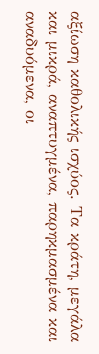αξίωση καθολικής ισχύος. Τα κράτη, μεγάλα και μικρά, αναπτυγμένα, παρηκμασμένα και αναδυόμενα, οι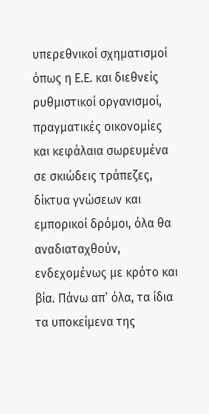υπερεθνικοί σχηματισμοί όπως η Ε.Ε. και διεθνείς ρυθμιστικοί οργανισμοί, πραγματικές οικονομίες και κεφάλαια σωρευμένα σε σκιώδεις τράπεζες, δίκτυα γνώσεων και εμπορικοί δρόμοι, όλα θα αναδιαταχθούν, ενδεχομένως με κρότο και βία. Πάνω απ’ όλα, τα ίδια τα υποκείμενα της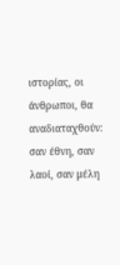ιστορίας, οι άνθρωποι, θα αναδιαταχθούν: σαν έθνη, σαν λαοί, σαν μέλη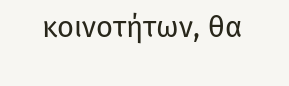κοινοτήτων, θα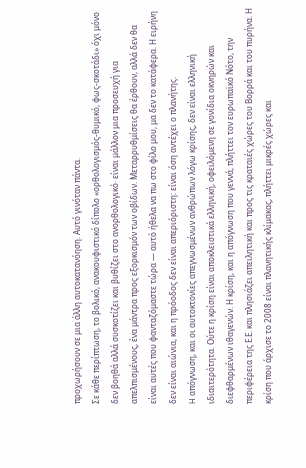προχωρήσουν σε μια άλλη αυτοκατανόηση. Αυτό γινόταν πάντα.
Σε κάθε περίπτωση, το βολικό, ανακουφιστικό δίπολο «ορθολογισμός-θυμικό, φως-σκοτάδι» όχι μόνο δεν βοηθά αλλά συσκοτίζει και βυθίζει στο ανορθολογικό· είναι μάλλον μια προσευχή για απελπισμένους, ένα μάντρα προς εξορκισμόν των οβίδων. Μεταρρυθμίσεις θα έρθουν, αλλά δεν θα είναι αυτές που φανταζόμαστε τώρα ― αυτό ήθελα να πω στο φίλο μου, μα δεν το κατάφερα. Η ειρήνη δεν είναι αιώνια, και η πρόοδος δεν είναι απεριόριστη: είναι όση αντέχει ο πλανήτης.
H απόγνωση, και οι αυτοκτονίες απεγνωσμένων ανθρώπων λόγω κρίσης, δεν είναι ελληνική ιδιαιτερότητα. Ούτε η κρίση είναι αποκλειστικά ελληνική, οφειλόμενη σε γονίδια οκνηρών και διεφθαρμένων ιθαγενών. Η κρίση, και η απόγνωση που γεννά, πλήττει τον ευρωπαϊκό Νότο, την περιφέρεια της Ε.Ε. και πλησιάζει απειλητική και προς τις κραταιές χώρες του Βορρά και του πυρήνα. Η κρίση που άρχισε το 2008 είναι πλανητικής κλίμακας, πλήττει μικρές χώρες και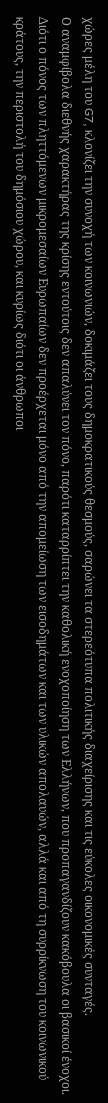χώρες μέλη του G7, κλονίζει την συνοχή των κοινωνιών, δοκιμάζει τους δημοκρατικούς θεσμούς, σαρώνει τα στερεότυπα πολιτικής διαχείρισης και τις εύκολες οικονομικές συνταγές.
Ο αναμφίβολα διεθνής χαρακτήρας της κρίσης εντούτοις δεν απαλύνει τον πόνο, παρότι καταρρίπτει την καθολική ενοχοποίηση των Ελλήνων, που προπαγανδίζουν κακόβουλα οι βασικοί ένοχοι. Διότι ο πόνος των πληττόμενων μικρομεσαίων Ευρωπαίων δεν προέρχεται μόνο από την απομείωση των εισοδημάτων και των υλικών απολαυών, αλλά και από τη συρρίκνωση του κοινωνικού κράτους, την περιστολή του δημόσιου χώρου, και κυρίως διότι οι άνθρωποι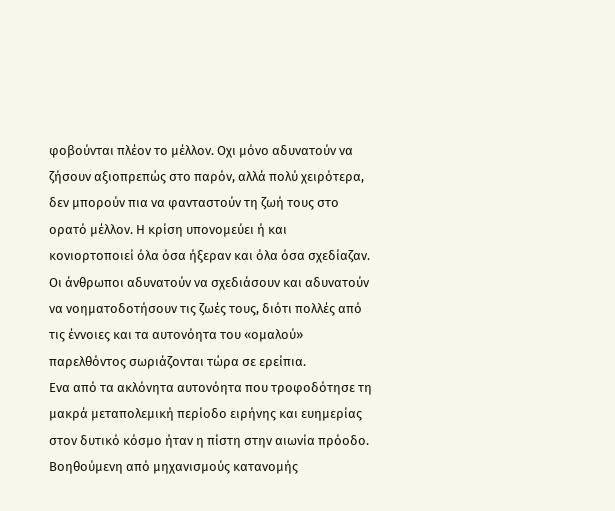φοβούνται πλέον το μέλλον. Οχι μόνο αδυνατούν να ζήσουν αξιοπρεπώς στο παρόν, αλλά πολύ χειρότερα, δεν μπορούν πια να φανταστούν τη ζωή τους στο ορατό μέλλον. Η κρίση υπονομεύει ή και κονιορτοποιεί όλα όσα ήξεραν και όλα όσα σχεδίαζαν. Οι άνθρωποι αδυνατούν να σχεδιάσουν και αδυνατούν να νοηματοδοτήσουν τις ζωές τους, διότι πολλές από τις έννοιες και τα αυτονόητα του «ομαλού» παρελθόντος σωριάζονται τώρα σε ερείπια.
Ενα από τα ακλόνητα αυτονόητα που τροφοδότησε τη μακρά μεταπολεμική περίοδο ειρήνης και ευημερίας στον δυτικό κόσμο ήταν η πίστη στην αιωνία πρόοδο. Βοηθούμενη από μηχανισμούς κατανομής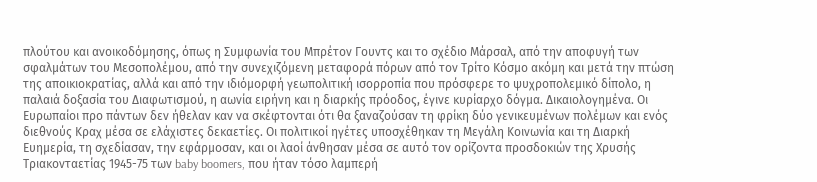πλούτου και ανοικοδόμησης, όπως η Συμφωνία του Μπρέτον Γουντς και το σχέδιο Μάρσαλ, από την αποφυγή των σφαλμάτων του Μεσοπολέμου, από την συνεχιζόμενη μεταφορά πόρων από τον Τρίτο Κόσμο ακόμη και μετά την πτώση της αποικιοκρατίας, αλλά και από την ιδιόμορφή γεωπολιτική ισορροπία που πρόσφερε το ψυχροπολεμικό δίπολο, η παλαιά δοξασία του Διαφωτισμού, η αωνία ειρήνη και η διαρκής πρόοδος, έγινε κυρίαρχο δόγμα. Δικαιολογημένα. Οι Ευρωπαίοι προ πάντων δεν ήθελαν καν να σκέφτονται ότι θα ξαναζούσαν τη φρίκη δύο γενικευμένων πολέμων και ενός διεθνούς Κραχ μέσα σε ελάχιστες δεκαετίες. Οι πολιτικοί ηγέτες υποσχέθηκαν τη Μεγάλη Κοινωνία και τη Διαρκή Ευημερία, τη σχεδίασαν, την εφάρμοσαν, και οι λαοί άνθησαν μέσα σε αυτό τον ορίζοντα προσδοκιών της Χρυσής Τριακονταετίας 1945-75 των baby boomers, που ήταν τόσο λαμπερή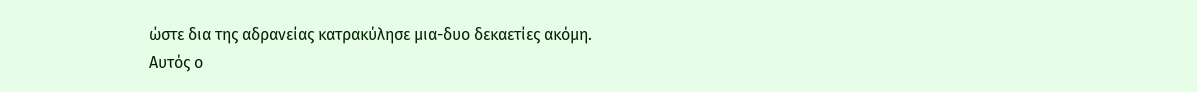ώστε δια της αδρανείας κατρακύλησε μια-δυο δεκαετίες ακόμη.
Αυτός ο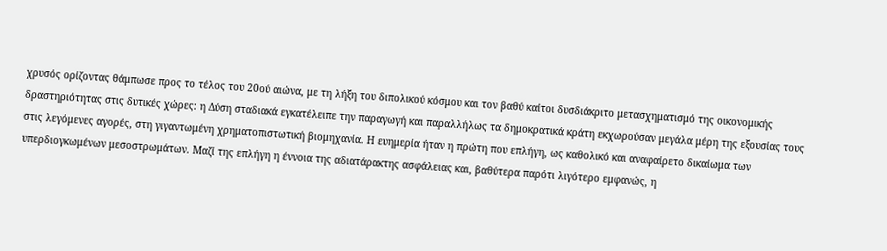χρυσός ορίζοντας θάμπωσε προς το τέλος του 20ού αιώνα, με τη λήξη του διπολικού κόσμου και τον βαθύ καίτοι δυσδιάκριτο μετασχηματισμό της οικονομικής δραστηριότητας στις δυτικές χώρες: η Δύση σταδιακά εγκατέλειπε την παραγωγή και παραλλήλως τα δημοκρατικά κράτη εκχωρούσαν μεγάλα μέρη της εξουσίας τους στις λεγόμενες αγορές, στη γιγαντωμένη χρηματοπιστωτική βιομηχανία. Η ευημερία ήταν η πρώτη που επλήγη, ως καθολικό και αναφαίρετο δικαίωμα των υπερδιογκωμένων μεσοστρωμάτων. Μαζί της επλήγη η έννοια της αδιατάρακτης ασφάλειας και, βαθύτερα παρότι λιγότερο εμφανώς, η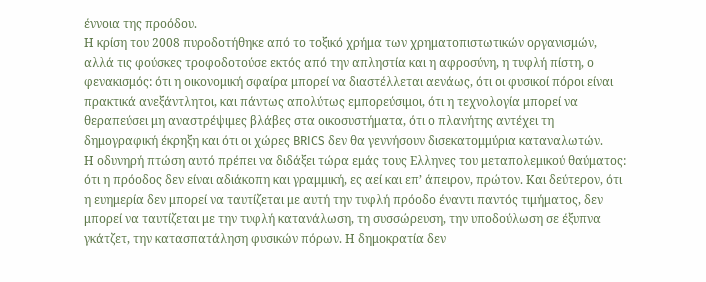έννοια της προόδου.
Η κρίση του 2008 πυροδοτήθηκε από το τοξικό χρήμα των χρηματοπιστωτικών οργανισμών, αλλά τις φούσκες τροφοδοτούσε εκτός από την απληστία και η αφροσύνη, η τυφλή πίστη, ο φενακισμός: ότι η οικονομική σφαίρα μπορεί να διαστέλλεται αενάως, ότι οι φυσικοί πόροι είναι πρακτικά ανεξάντλητοι, και πάντως απολύτως εμπορεύσιμοι, ότι η τεχνολογία μπορεί να θεραπεύσει μη αναστρέψιμες βλάβες στα οικοσυστήματα, ότι ο πλανήτης αντέχει τη δημογραφική έκρηξη και ότι οι χώρες BRICS δεν θα γεννήσουν δισεκατομμύρια καταναλωτών.
Η οδυνηρή πτώση αυτό πρέπει να διδάξει τώρα εμάς τους Ελληνες του μεταπολεμικού θαύματος: ότι η πρόοδος δεν είναι αδιάκοπη και γραμμική, ες αεί και επ’ άπειρον, πρώτον. Και δεύτερον, ότι η ευημερία δεν μπορεί να ταυτίζεται με αυτή την τυφλή πρόοδο έναντι παντός τιμήματος, δεν μπορεί να ταυτίζεται με την τυφλή κατανάλωση, τη συσσώρευση, την υποδούλωση σε έξυπνα γκάτζετ, την κατασπατάληση φυσικών πόρων. Η δημοκρατία δεν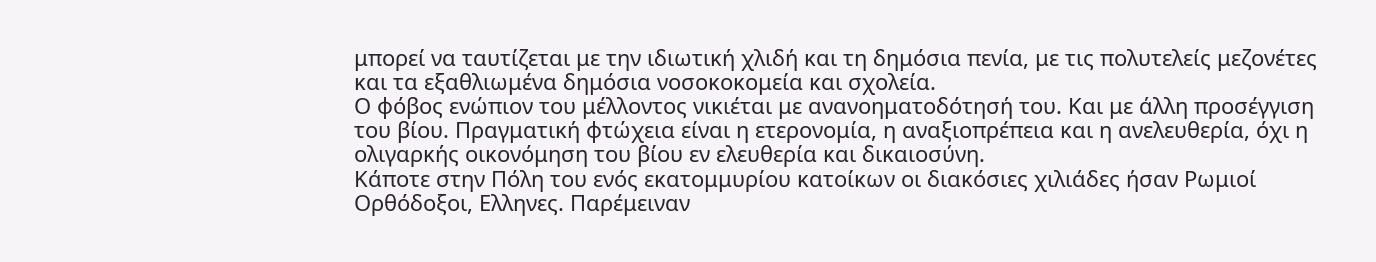μπορεί να ταυτίζεται με την ιδιωτική χλιδή και τη δημόσια πενία, με τις πολυτελείς μεζονέτες και τα εξαθλιωμένα δημόσια νοσοκοκομεία και σχολεία.
Ο φόβος ενώπιον του μέλλοντος νικιέται με ανανοηματοδότησή του. Και με άλλη προσέγγιση του βίου. Πραγματική φτώχεια είναι η ετερονομία, η αναξιοπρέπεια και η ανελευθερία, όχι η ολιγαρκής οικονόμηση του βίου εν ελευθερία και δικαιοσύνη.
Κάποτε στην Πόλη του ενός εκατομμυρίου κατοίκων οι διακόσιες χιλιάδες ήσαν Ρωμιοί Ορθόδοξοι, Ελληνες. Παρέμειναν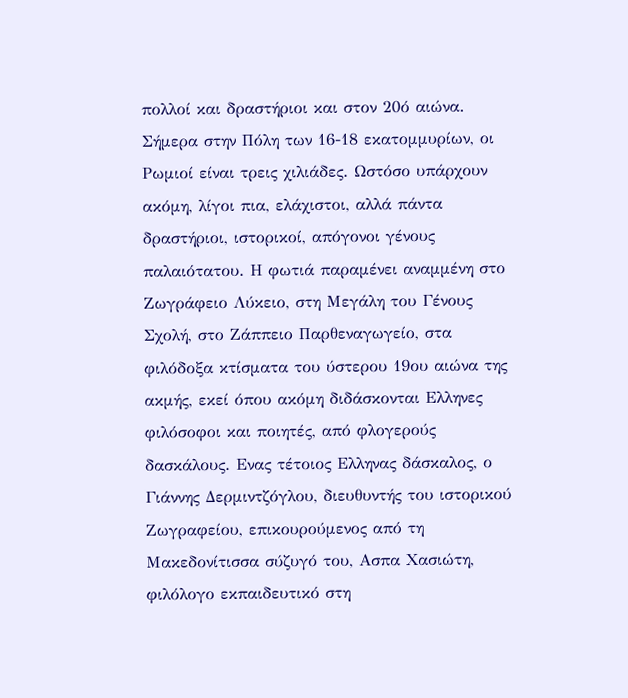πολλοί και δραστήριοι και στον 20ό αιώνα. Σήμερα στην Πόλη των 16-18 εκατομμυρίων, οι Ρωμιοί είναι τρεις χιλιάδες. Ωστόσο υπάρχουν ακόμη, λίγοι πια, ελάχιστοι, αλλά πάντα δραστήριοι, ιστορικοί, απόγονοι γένους παλαιότατου. Η φωτιά παραμένει αναμμένη στο Ζωγράφειο Λύκειο, στη Μεγάλη του Γένους Σχολή, στο Ζάππειο Παρθεναγωγείο, στα φιλόδοξα κτίσματα του ύστερου 19ου αιώνα της ακμής, εκεί όπου ακόμη διδάσκονται Ελληνες φιλόσοφοι και ποιητές, από φλογερούς δασκάλους. Ενας τέτοιος Ελληνας δάσκαλος, ο Γιάννης Δερμιντζόγλου, διευθυντής του ιστορικού Ζωγραφείου, επικουρούμενος από τη Μακεδονίτισσα σύζυγό του, Ασπα Χασιώτη, φιλόλογο εκπαιδευτικό στη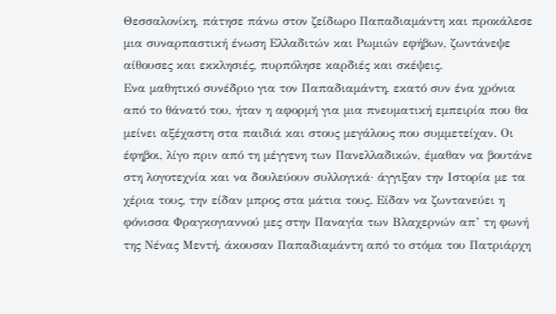Θεσσαλονίκη, πάτησε πάνω στον ζείδωρο Παπαδιαμάντη και προκάλεσε μια συναρπαστική ένωση Ελλαδιτών και Ρωμιών εφήβων, ζωντάνεψε αίθουσες και εκκλησιές, πυρπόλησε καρδιές και σκέψεις.
Ενα μαθητικό συνέδριο για τον Παπαδιαμάντη, εκατό συν ένα χρόνια από το θάνατό του, ήταν η αφορμή για μια πνευματική εμπειρία που θα μείνει αξέχαστη στα παιδιά και στους μεγάλους που συμμετείχαν. Οι έφηβοι, λίγο πριν από τη μέγγενη των Πανελλαδικών, έμαθαν να βουτάνε στη λογοτεχνία και να δουλεύουν συλλογικά· άγγιξαν την Ιστορία με τα χέρια τους, την είδαν μπρος στα μάτια τους. Είδαν να ζωντανεύει η φόνισσα Φραγκογιαννού μες στην Παναγία των Βλαχερνών απ’ τη φωνή της Νένας Μεντή, άκουσαν Παπαδιαμάντη από το στόμα του Πατριάρχη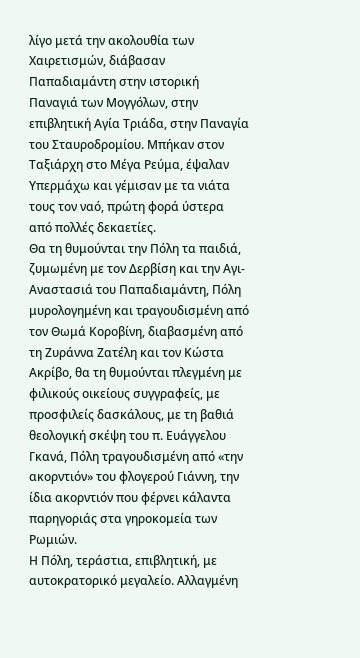λίγο μετά την ακολουθία των Χαιρετισμών, διάβασαν Παπαδιαμάντη στην ιστορική Παναγιά των Μογγόλων, στην επιβλητική Αγία Τριάδα, στην Παναγία του Σταυροδρομίου. Μπήκαν στον Ταξιάρχη στο Μέγα Ρεύμα, έψαλαν Υπερμάχω και γέμισαν με τα νιάτα τους τον ναό, πρώτη φορά ύστερα από πολλές δεκαετίες.
Θα τη θυμούνται την Πόλη τα παιδιά, ζυμωμένη με τον Δερβίση και την Αγι-Αναστασιά του Παπαδιαμάντη, Πόλη μυρολογημένη και τραγουδισμένη από τον Θωμά Κοροβίνη, διαβασμένη από τη Ζυράννα Ζατέλη και τον Κώστα Ακρίβο, θα τη θυμούνται πλεγμένη με φιλικούς οικείους συγγραφείς, με προσφιλείς δασκάλους, με τη βαθιά θεολογική σκέψη του π. Ευάγγελου Γκανά, Πόλη τραγουδισμένη από «την ακορντιόν» του φλογερού Γιάννη, την ίδια ακορντιόν που φέρνει κάλαντα παρηγοριάς στα γηροκομεία των Ρωμιών.
Η Πόλη, τεράστια, επιβλητική, με αυτοκρατορικό μεγαλείο. Αλλαγμένη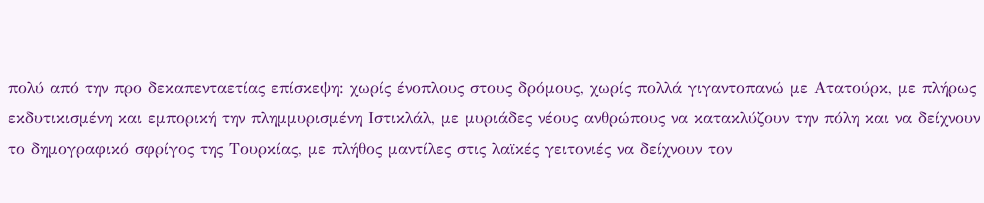πολύ από την προ δεκαπενταετίας επίσκεψη: χωρίς ένοπλους στους δρόμους, χωρίς πολλά γιγαντοπανώ με Ατατούρκ, με πλήρως εκδυτικισμένη και εμπορική την πλημμυρισμένη Ιστικλάλ, με μυριάδες νέους ανθρώπους να κατακλύζουν την πόλη και να δείχνουν το δημογραφικό σφρίγος της Τουρκίας, με πλήθος μαντίλες στις λαϊκές γειτονιές να δείχνουν τον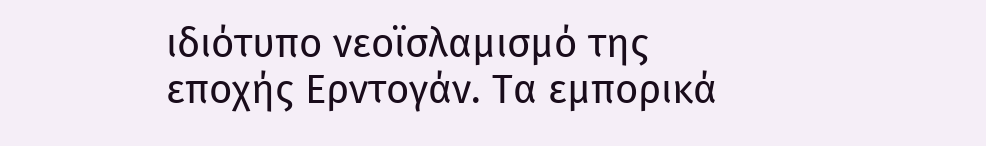ιδιότυπο νεοϊσλαμισμό της εποχής Ερντογάν. Τα εμπορικά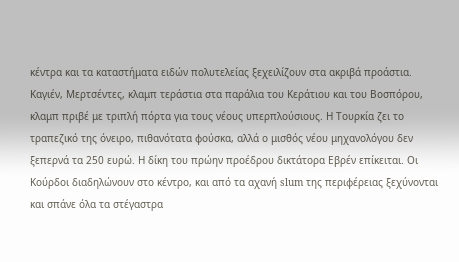κέντρα και τα καταστήματα ειδών πολυτελείας ξεχειλίζουν στα ακριβά προάστια. Καγιέν, Μερτσέντες, κλαμπ τεράστια στα παράλια του Κεράτιου και του Βοσπόρου, κλαμπ πριβέ με τριπλή πόρτα για τους νέους υπερπλούσιους. Η Τουρκία ζει το τραπεζικό της όνειρο, πιθανότατα φούσκα, αλλά ο μισθός νέου μηχανολόγου δεν ξεπερνά τα 250 ευρώ. Η δίκη του πρώην προέδρου δικτάτορα Εβρέν επίκειται. Οι Κούρδοι διαδηλώνουν στο κέντρο, και από τα αχανή slum της περιφέρειας ξεχύνονται και σπάνε όλα τα στέγαστρα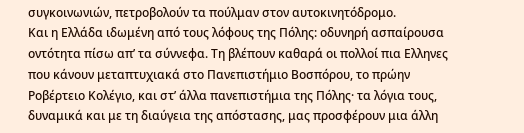συγκοινωνιών, πετροβολούν τα πούλμαν στον αυτοκινητόδρομο.
Και η Ελλάδα ιδωμένη από τους λόφους της Πόλης: οδυνηρή ασπαίρουσα οντότητα πίσω απ’ τα σύννεφα. Τη βλέπουν καθαρά οι πολλοί πια Ελληνες που κάνουν μεταπτυχιακά στο Πανεπιστήμιο Βοσπόρου, το πρώην Ροβέρτειο Κολέγιο, και στ’ άλλα πανεπιστήμια της Πόλης· τα λόγια τους, δυναμικά και με τη διαύγεια της απόστασης, μας προσφέρουν μια άλλη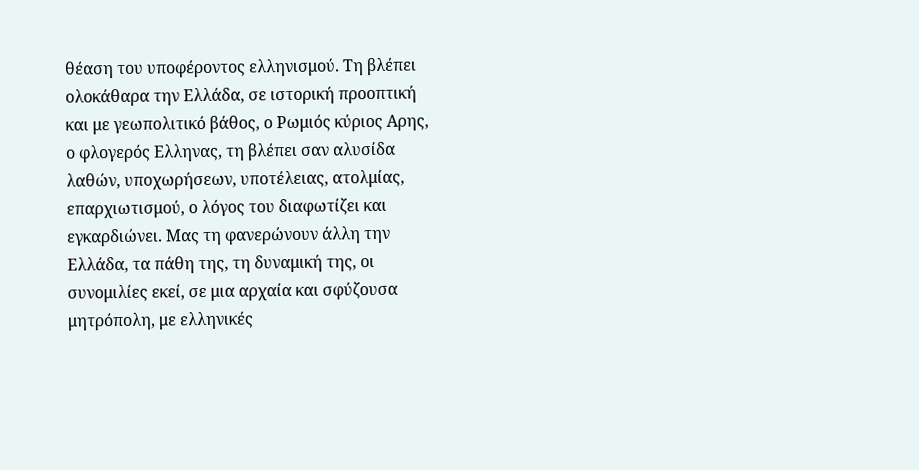θέαση του υποφέροντος ελληνισμού. Τη βλέπει ολοκάθαρα την Ελλάδα, σε ιστορική προοπτική και με γεωπολιτικό βάθος, ο Ρωμιός κύριος Αρης, ο φλογερός Ελληνας, τη βλέπει σαν αλυσίδα λαθών, υποχωρήσεων, υποτέλειας, ατολμίας, επαρχιωτισμού, ο λόγος του διαφωτίζει και εγκαρδιώνει. Μας τη φανερώνουν άλλη την Ελλάδα, τα πάθη της, τη δυναμική της, οι συνομιλίες εκεί, σε μια αρχαία και σφύζουσα μητρόπολη, με ελληνικές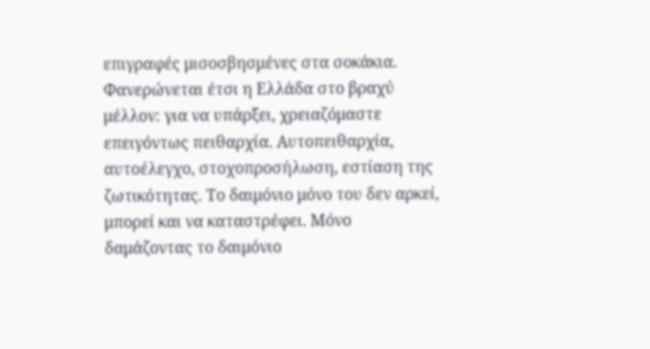επιγραφές μισοσβησμένες στα σοκάκια.
Φανερώνεται έτσι η Ελλάδα στο βραχύ μέλλον: για να υπάρξει, χρειαζόμαστε επειγόντως πειθαρχία. Αυτοπειθαρχία, αυτοέλεγχο, στοχοπροσήλωση, εστίαση της ζωτικότητας. Το δαιμόνιο μόνο του δεν αρκεί, μπορεί και να καταστρέφει. Μόνο δαμάζοντας το δαιμόνιο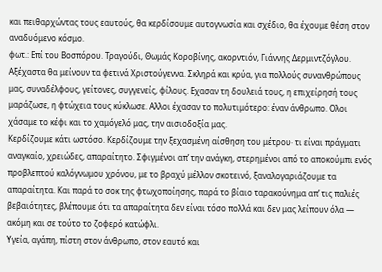και πειθαρχώντας τους εαυτούς, θα κερδίσουμε αυτογνωσία και σχέδιο, θα έχουμε θέση στον αναδυόμενο κόσμο.
φωτ.: Επί του Βοσπόρου. Τραγούδι, Θωμάς Κοροβίνης, ακορντιόν, Γιάννης Δερμιντζόγλου.
Αξέχαστα θα μείνουν τα φετινά Χριστούγεννα. Σκληρά και κρύα, για πολλούς συνανθρώπους μας, συναδέλφους, γείτονες, συγγενείς, φίλους. Εχασαν τη δουλειά τους, η επιχείρησή τους μαράζωσε, η φτώχεια τους κύκλωσε. Αλλοι έχασαν το πολυτιμότερο: έναν άνθρωπο. Ολοι χάσαμε το κέφι και το χαμόγελό μας, την αισιοδοξία μας.
Κερδίζουμε κάτι ωστόσο. Κερδίζουμε την ξεχασμένη αίσθηση του μέτρου· τι είναι πράγματι αναγκαίο, χρειώδες, απαραίτητο. Σφιγμένοι απ’ την ανάγκη, στερημένοι από το αποκούμπι ενός προβλεπτού καλόγνωμου χρόνου, με το βραχύ μέλλον σκοτεινό, ξαναλογαριάζουμε τα απαραίτητα. Και παρά το σοκ της φτωχοποίησης, παρά το βίαιο ταρακούνημα απ’ τις παλιές βεβαιότητες, βλέπουμε ότι τα απαραίτητα δεν είναι τόσο πολλά και δεν μας λείπουν όλα ― ακόμη και σε τούτο το ζοφερό κατώφλι.
Υγεία, αγάπη, πίστη στον άνθρωπο, στον εαυτό και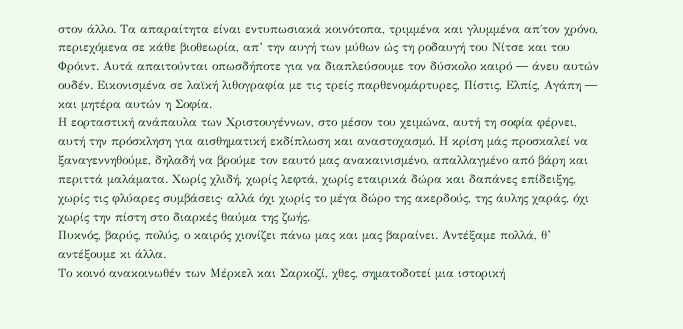στον άλλο. Τα απαραίτητα είναι εντυπωσιακά κοινότοπα, τριμμένα και γλυμμένα απ΄τον χρόνο, περιεχόμενα σε κάθε βιοθεωρία, απ’ την αυγή των μύθων ώς τη ροδαυγή του Νίτσε και του Φρόιντ. Αυτά απαιτούνται οπωσδήποτε για να διαπλεύσουμε τον δύσκολο καιρό ― άνευ αυτών ουδέν. Εικονισμένα σε λαϊκή λιθογραφία με τις τρείς παρθενομάρτυρες, Πίστις, Ελπίς, Αγάπη ― και μητέρα αυτών η Σοφία.
Η εορταστική ανάπαυλα των Χριστουγέννων, στο μέσον του χειμώνα, αυτή τη σοφία φέρνει, αυτή την πρόσκληση για αισθηματική εκδίπλωση και αναστοχασμό. Η κρίση μάς προσκαλεί να ξαναγεννηθούμε, δηλαδή να βρούμε τον εαυτό μας ανακαινισμένο, απαλλαγμένο από βάρη και περιττά μαλάματα. Χωρίς χλιδή, χωρίς λεφτά, χωρίς εταιρικά δώρα και δαπάνες επίδειξης, χωρίς τις φλύαρες συμβάσεις· αλλά όχι χωρίς το μέγα δώρο της ακερδούς, της άυλης χαράς, όχι χωρίς την πίστη στο διαρκές θαύμα της ζωής.
Πυκνός, βαρύς, πολύς, ο καιρός χιονίζει πάνω μας και μας βαραίνει. Αντέξαμε πολλά, θ’ αντέξουμε κι άλλα.
Το κοινό ανακοινωθέν των Μέρκελ και Σαρκοζί, χθες, σηματοδοτεί μια ιστορική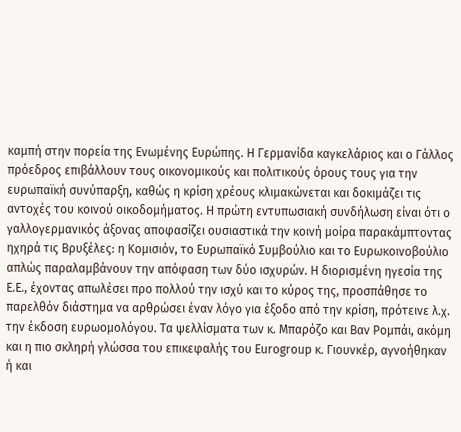καμπή στην πορεία της Ενωμένης Ευρώπης. Η Γερμανίδα καγκελάριος και ο Γάλλος πρόεδρος επιβάλλουν τους οικονομικούς και πολιτικούς όρους τους για την ευρωπαϊκή συνύπαρξη, καθώς η κρίση χρέους κλιμακώνεται και δοκιμάζει τις αντοχές του κοινού οικοδομήματος. Η πρώτη εντυπωσιακή συνδήλωση είναι ότι ο γαλλογερμανικός άξονας αποφασίζει ουσιαστικά την κοινή μοίρα παρακάμπτοντας ηχηρά τις Βρυξέλες: η Κομισιόν, το Ευρωπαϊκό Συμβούλιο και το Ευρωκοινοβούλιο απλώς παραλαμβάνουν την απόφαση των δύο ισχυρών. Η διορισμένη ηγεσία της Ε.Ε., έχοντας απωλέσει προ πολλού την ισχύ και το κύρος της, προσπάθησε το παρελθόν διάστημα να αρθρώσει έναν λόγο για έξοδο από την κρίση, πρότεινε λ.χ. την έκδοση ευρωομολόγου. Τα ψελλίσματα των κ. Μπαρόζο και Βαν Ρομπάι, ακόμη και η πιο σκληρή γλώσσα του επικεφαλής του Eurogroup κ. Γιουνκέρ, αγνοήθηκαν ή και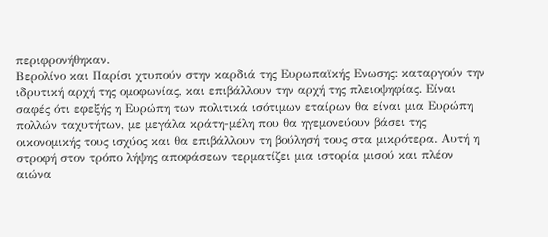περιφρονήθηκαν.
Βερολίνο και Παρίσι χτυπούν στην καρδιά της Ευρωπαϊκής Ενωσης: καταργούν την ιδρυτική αρχή της ομοφωνίας, και επιβάλλουν την αρχή της πλειοψηφίας. Είναι σαφές ότι εφεξής η Ευρώπη των πολιτικά ισότιμων εταίρων θα είναι μια Ευρώπη πολλών ταχυτήτων, με μεγάλα κράτη-μέλη που θα ηγεμονεύουν βάσει της οικονομικής τους ισχύος και θα επιβάλλουν τη βούλησή τους στα μικρότερα. Αυτή η στροφή στον τρόπο λήψης αποφάσεων τερματίζει μια ιστορία μισού και πλέον αιώνα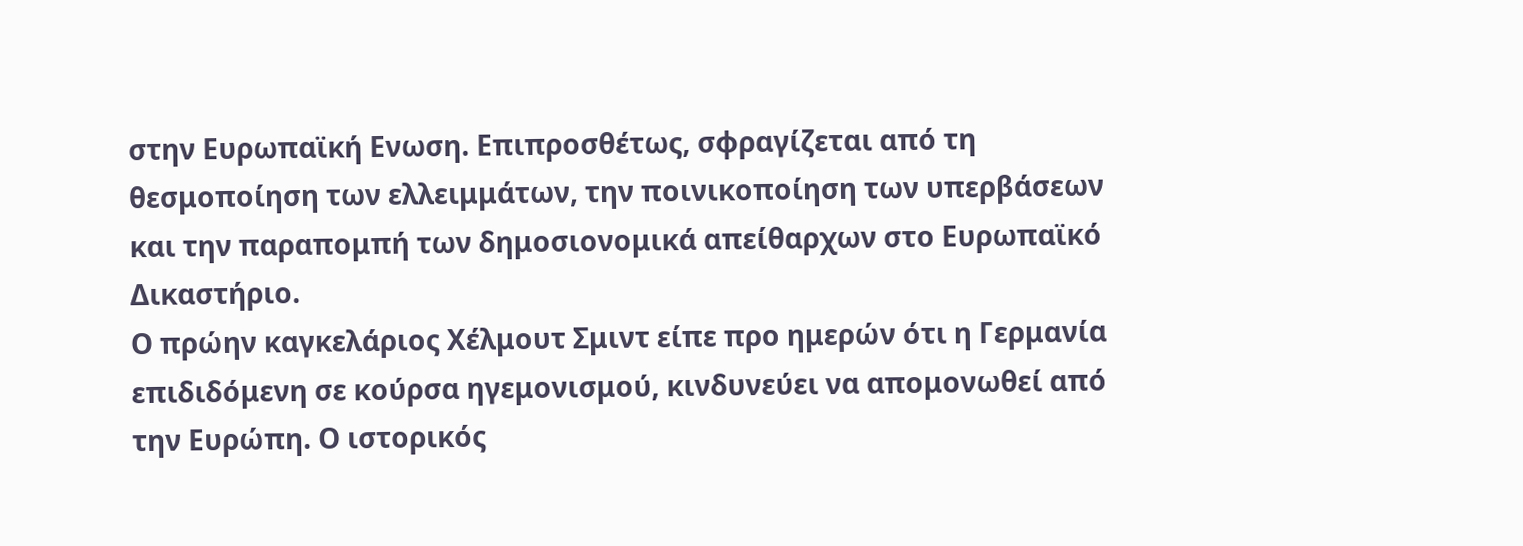στην Ευρωπαϊκή Ενωση. Επιπροσθέτως, σφραγίζεται από τη θεσμοποίηση των ελλειμμάτων, την ποινικοποίηση των υπερβάσεων και την παραπομπή των δημοσιονομικά απείθαρχων στο Ευρωπαϊκό Δικαστήριο.
Ο πρώην καγκελάριος Χέλμουτ Σμιντ είπε προ ημερών ότι η Γερμανία επιδιδόμενη σε κούρσα ηγεμονισμού, κινδυνεύει να απομονωθεί από την Ευρώπη. Ο ιστορικός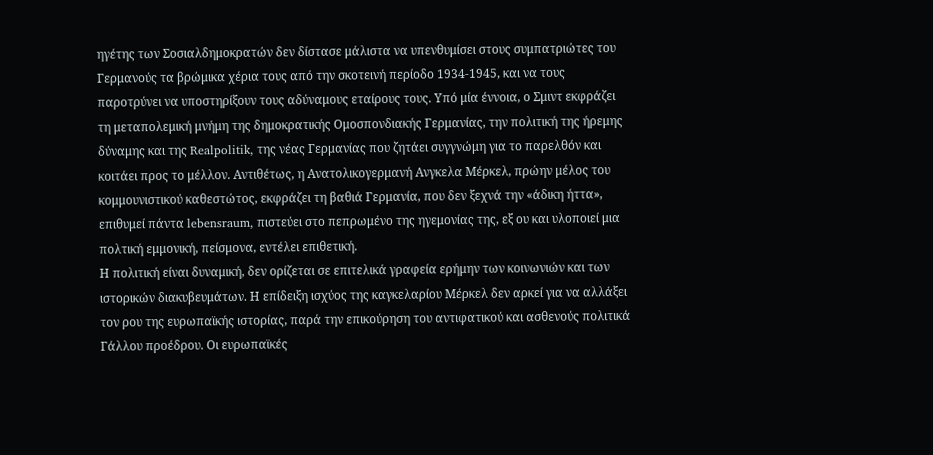ηγέτης των Σοσιαλδημοκρατών δεν δίστασε μάλιστα να υπενθυμίσει στους συμπατριώτες του Γερμανούς τα βρώμικα χέρια τους από την σκοτεινή περίοδο 1934-1945, και να τους παροτρύνει να υποστηρίξουν τους αδύναμους εταίρους τους. Υπό μία έννοια, ο Σμιντ εκφράζει τη μεταπολεμική μνήμη της δημοκρατικής Ομοσπονδιακής Γερμανίας, την πολιτική της ήρεμης δύναμης και της Realpolitik, της νέας Γερμανίας που ζητάει συγγνώμη για το παρελθόν και κοιτάει προς το μέλλον. Αντιθέτως, η Ανατολικογερμανή Ανγκελα Μέρκελ, πρώην μέλος του κομμουνιστικού καθεστώτος, εκφράζει τη βαθιά Γερμανία, που δεν ξεχνά την «άδικη ήττα», επιθυμεί πάντα lebensraum, πιστεύει στο πεπρωμένο της ηγεμονίας της, εξ ου και υλοποιεί μια πολτική εμμονική, πείσμονα, εντέλει επιθετική.
Η πολιτική είναι δυναμική, δεν ορίζεται σε επιτελικά γραφεία ερήμην των κοινωνιών και των ιστορικών διακυβευμάτων. Η επίδειξη ισχύος της καγκελαρίου Μέρκελ δεν αρκεί για να αλλάξει τον ρου της ευρωπαϊκής ιστορίας, παρά την επικούρηση του αντιφατικού και ασθενούς πολιτικά Γάλλου προέδρου. Οι ευρωπαϊκές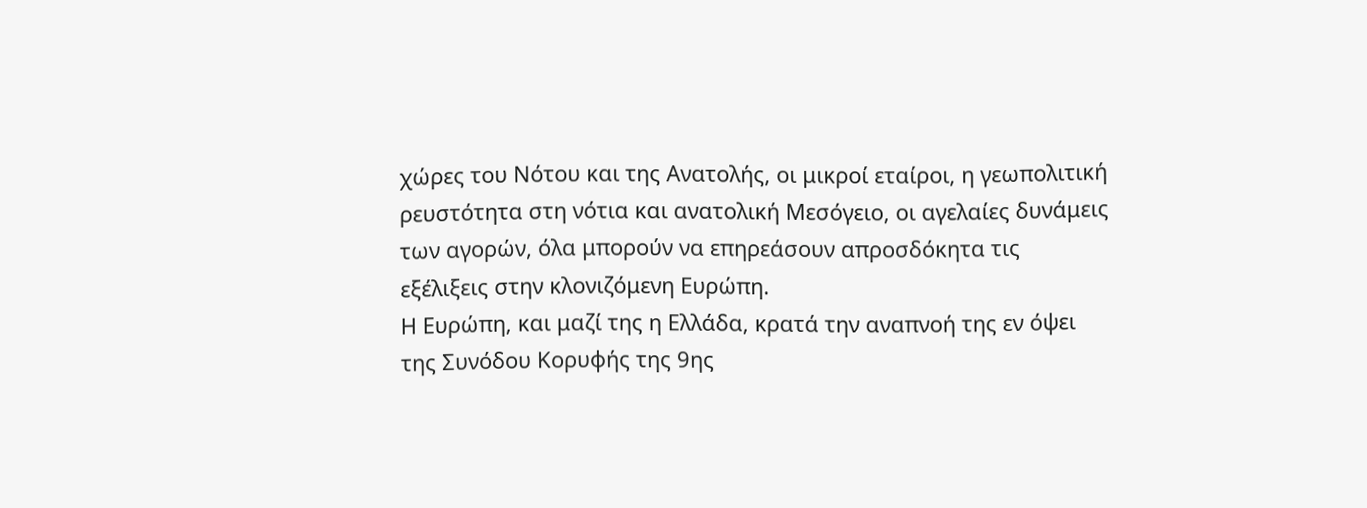χώρες του Νότου και της Ανατολής, οι μικροί εταίροι, η γεωπολιτική ρευστότητα στη νότια και ανατολική Μεσόγειο, οι αγελαίες δυνάμεις των αγορών, όλα μπορούν να επηρεάσουν απροσδόκητα τις εξέλιξεις στην κλονιζόμενη Ευρώπη.
Η Ευρώπη, και μαζί της η Ελλάδα, κρατά την αναπνοή της εν όψει της Συνόδου Κορυφής της 9ης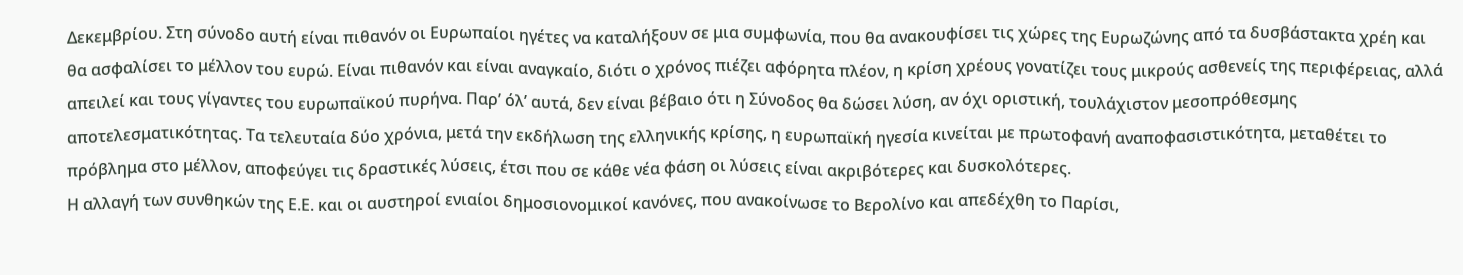Δεκεμβρίου. Στη σύνοδο αυτή είναι πιθανόν οι Ευρωπαίοι ηγέτες να καταλήξουν σε μια συμφωνία, που θα ανακουφίσει τις χώρες της Ευρωζώνης από τα δυσβάστακτα χρέη και θα ασφαλίσει το μέλλον του ευρώ. Είναι πιθανόν και είναι αναγκαίο, διότι ο χρόνος πιέζει αφόρητα πλέον, η κρίση χρέους γονατίζει τους μικρούς ασθενείς της περιφέρειας, αλλά απειλεί και τους γίγαντες του ευρωπαϊκού πυρήνα. Παρ’ όλ’ αυτά, δεν είναι βέβαιο ότι η Σύνοδος θα δώσει λύση, αν όχι οριστική, τουλάχιστον μεσοπρόθεσμης αποτελεσματικότητας. Τα τελευταία δύο χρόνια, μετά την εκδήλωση της ελληνικής κρίσης, η ευρωπαϊκή ηγεσία κινείται με πρωτοφανή αναποφασιστικότητα, μεταθέτει το πρόβλημα στο μέλλον, αποφεύγει τις δραστικές λύσεις, έτσι που σε κάθε νέα φάση οι λύσεις είναι ακριβότερες και δυσκολότερες.
Η αλλαγή των συνθηκών της Ε.Ε. και οι αυστηροί ενιαίοι δημοσιονομικοί κανόνες, που ανακοίνωσε το Βερολίνο και απεδέχθη το Παρίσι,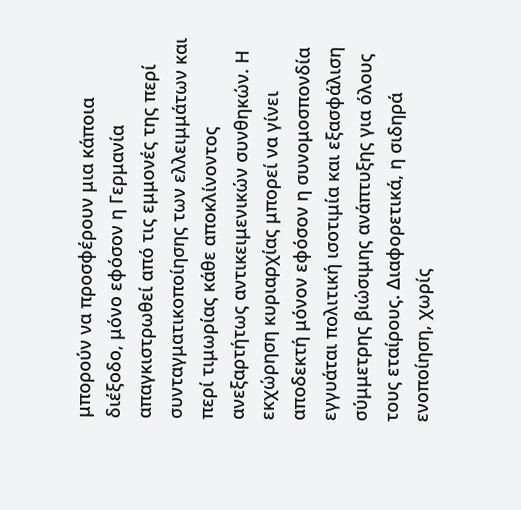μπορούν να προσφέρουν μια κάποια διέξοδο, μόνο εφόσον η Γερμανία απαγκιστρωθεί από τις εμμονές της περί συνταγματικοποίησης των ελλειμμάτων και περί τιμωρίας κάθε αποκλίνοντος ανεξαρτήτως αντικειμενικών συνθηκών. Η εκχώρηση κυριαρχίας μπορεί να γίνει αποδεκτή μόνον εφόσον η συνομοσπονδία εγγυάται πολιτική ισοτιμία και εξασφάλιση σύμμετρης βιώσιμης ανάπτυξης για όλους τους εταίρους. Διαφορετικά, η σιδηρά ενοποίηση, χωρίς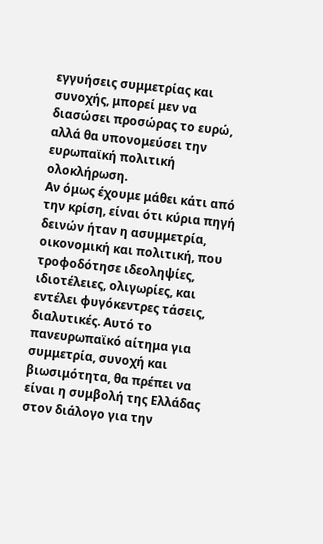εγγυήσεις συμμετρίας και συνοχής, μπορεί μεν να διασώσει προσώρας το ευρώ, αλλά θα υπονομεύσει την ευρωπαϊκή πολιτική ολοκλήρωση.
Αν όμως έχουμε μάθει κάτι από την κρίση, είναι ότι κύρια πηγή δεινών ήταν η ασυμμετρία, οικονομική και πολιτική, που τροφοδότησε ιδεοληψίες, ιδιοτέλειες, ολιγωρίες, και εντέλει φυγόκεντρες τάσεις, διαλυτικές. Αυτό το πανευρωπαϊκό αίτημα για συμμετρία, συνοχή και βιωσιμότητα, θα πρέπει να είναι η συμβολή της Ελλάδας στον διάλογο για την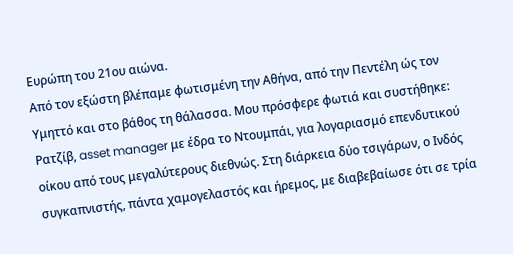Ευρώπη του 21ου αιώνα.
Από τον εξώστη βλέπαμε φωτισμένη την Αθήνα, από την Πεντέλη ώς τον Υμηττό και στο βάθος τη θάλασσα. Μου πρόσφερε φωτιά και συστήθηκε: Ρατζίβ, asset manager με έδρα το Ντουμπάι, για λογαριασμό επενδυτικού οίκου από τους μεγαλύτερους διεθνώς. Στη διάρκεια δύο τσιγάρων, ο Ινδός συγκαπνιστής, πάντα χαμογελαστός και ήρεμος, με διαβεβαίωσε ότι σε τρία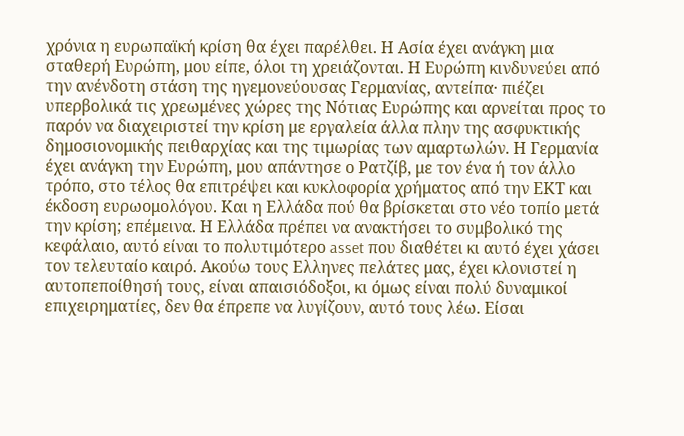χρόνια η ευρωπαϊκή κρίση θα έχει παρέλθει. Η Ασία έχει ανάγκη μια σταθερή Ευρώπη, μου είπε, όλοι τη χρειάζονται. Η Ευρώπη κινδυνεύει από την ανένδοτη στάση της ηγεμονεύουσας Γερμανίας, αντείπα· πιέζει υπερβολικά τις χρεωμένες χώρες της Νότιας Ευρώπης και αρνείται προς το παρόν να διαχειριστεί την κρίση με εργαλεία άλλα πλην της ασφυκτικής δημοσιονομικής πειθαρχίας και της τιμωρίας των αμαρτωλών. Η Γερμανία έχει ανάγκη την Ευρώπη, μου απάντησε ο Ρατζίβ, με τον ένα ή τον άλλο τρόπο, στο τέλος θα επιτρέψει και κυκλοφορία χρήματος από την ΕΚΤ και έκδοση ευρωομολόγου. Και η Ελλάδα πού θα βρίσκεται στο νέο τοπίο μετά την κρίση; επέμεινα. Η Ελλάδα πρέπει να ανακτήσει το συμβολικό της κεφάλαιο, αυτό είναι το πολυτιμότερο asset που διαθέτει κι αυτό έχει χάσει τον τελευταίο καιρό. Ακούω τους Ελληνες πελάτες μας, έχει κλονιστεί η αυτοπεποίθησή τους, είναι απαισιόδοξοι, κι όμως είναι πολύ δυναμικοί επιχειρηματίες, δεν θα έπρεπε να λυγίζουν, αυτό τους λέω. Είσαι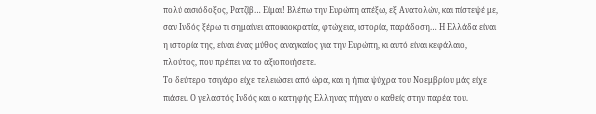πολύ αισιόδοξος, Ρατζίβ… Είμαι! Βλέπω την Ευρώπη απέξω, εξ Ανατολών, και πίστεψέ με, σαν Ινδός ξέρω τι σημαίνει αποικιοκρατία, φτώχεια, ιστορία, παράδοση… Η Ελλάδα είναι η ιστορία της, είναι ένας μύθος αναγκαίος για την Ευρώπη, κι αυτό είναι κεφάλαιο, πλούτος, που πρέπει να το αξιοποιήσετε.
Το δεύτερο τσιγάρο είχε τελειώσει από ώρα, και η ήπια ψύχρα του Νοεμβρίου μάς είχε πιάσει. Ο γελαστός Ινδός και ο κατηφής Ελληνας πήγαν ο καθείς στην παρέα του.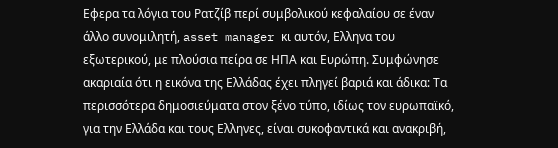Εφερα τα λόγια του Ρατζίβ περί συμβολικού κεφαλαίου σε έναν άλλο συνομιλητή, asset manager κι αυτόν, Ελληνα του εξωτερικού, με πλούσια πείρα σε ΗΠΑ και Ευρώπη. Συμφώνησε ακαριαία ότι η εικόνα της Ελλάδας έχει πληγεί βαριά και άδικα: Τα περισσότερα δημοσιεύματα στον ξένο τύπο, ιδίως τον ευρωπαϊκό, για την Ελλάδα και τους Ελληνες, είναι συκοφαντικά και ανακριβή,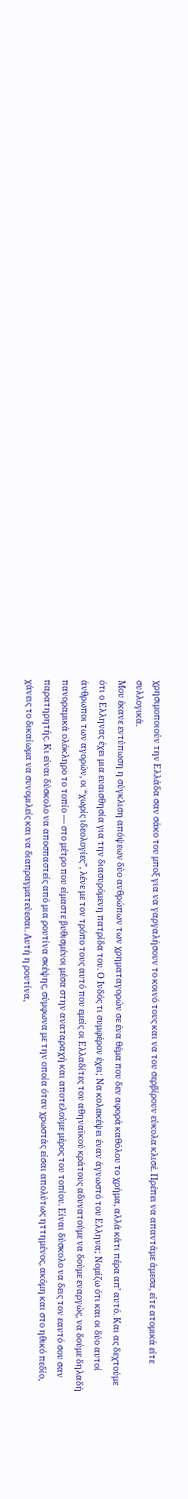χρησιμοποιούν την Ελλάδα σαν σάκο του μποξ για να γαργαλήσουν το κοινό τους και να του σερβίρουν εύκολα κλισέ. Πρέπει να απαντάμε άμεσα, είτε ατομικά είτε συλλογικά.
Μου έκανε εντύπωση η σύγκλιση απόψεων δύο ανθρώπων των χρηματαγορών σε ένα θέμα που δεν αφορά καθόλου το χρήμα, αλλά κάτι πέρα απ’ αυτό. Και ας δεχτούμε ότι ο Ελληνας έχει μια ευαισθησία για την διασυρόμενη πατρίδα του. Ο Ινδός τι συμφέρον έχει; Να κολακέψει έναν άγνωστό του Ελληνα; Νομίζω ότι και οι δύο αυτοί άνθρωποι των αγορών, οι “χωρίς ιδεολογίες”, λένε με τον τρόπο τους αυτό που εμείς οι Ελλαδίτες του αθηναϊκού κράτους αδυνατούμε να δούμε εναργώς, να δούμε δηλαδή πανοραμικά ολόκληρο το τοπίο ― στο μέτρο που είμαστε βυθισμένοι μέσα στην αναταραχή και αποτελούμε μέρος του τοπίου. Είναι δύσκολο να δεις τον εαυτό σου σαν παρατηρητής. Κι είναι δύσκολο να αποσπαστείς από μια ρουτίνα σκέψης, σύμφωνα με την οποία όταν χρωστάς είσαι απολύτως ηττημένος, ακόμη και στο ηθικό πεδίο, χάνεις το δικαίωμα να συνομιλείς και να διαπραγματεύεσαι. Αυτή η ρουτίνα,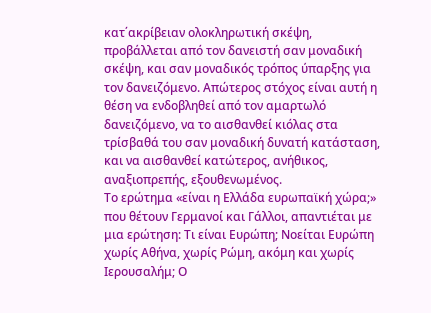κατ΄ακρίβειαν ολοκληρωτική σκέψη, προβάλλεται από τον δανειστή σαν μοναδική σκέψη, και σαν μοναδικός τρόπος ύπαρξης για τον δανειζόμενο. Απώτερος στόχος είναι αυτή η θέση να ενδοβληθεί από τον αμαρτωλό δανειζόμενο, να το αισθανθεί κιόλας στα τρίσβαθά του σαν μοναδική δυνατή κατάσταση, και να αισθανθεί κατώτερος, ανήθικος, αναξιοπρεπής, εξουθενωμένος.
Το ερώτημα «είναι η Ελλάδα ευρωπαϊκή χώρα;» που θέτουν Γερμανοί και Γάλλοι, απαντιέται με μια ερώτηση: Τι είναι Ευρώπη; Νοείται Ευρώπη χωρίς Αθήνα, χωρίς Ρώμη, ακόμη και χωρίς Ιερουσαλήμ; Ο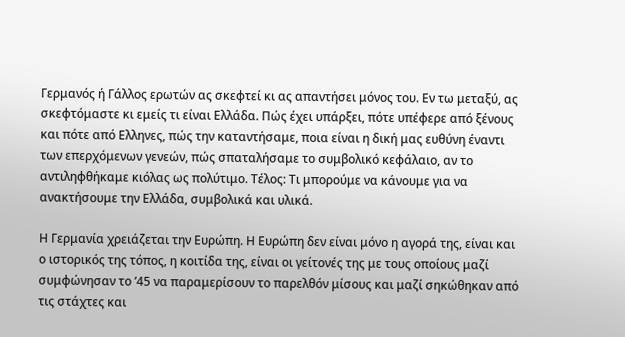Γερμανός ή Γάλλος ερωτών ας σκεφτεί κι ας απαντήσει μόνος του. Εν τω μεταξύ, ας σκεφτόμαστε κι εμείς τι είναι Ελλάδα. Πώς έχει υπάρξει, πότε υπέφερε από ξένους και πότε από Ελληνες, πώς την καταντήσαμε, ποια είναι η δική μας ευθύνη έναντι των επερχόμενων γενεών, πώς σπαταλήσαμε το συμβολικό κεφάλαιο, αν το αντιληφθήκαμε κιόλας ως πολύτιμο. Τέλος: Τι μπορούμε να κάνουμε για να ανακτήσουμε την Ελλάδα, συμβολικά και υλικά.

Η Γερμανία χρειάζεται την Ευρώπη. Η Ευρώπη δεν είναι μόνο η αγορά της, είναι και ο ιστορικός της τόπος, η κοιτίδα της, είναι οι γείτονές της με τους οποίους μαζί συμφώνησαν το ’45 να παραμερίσουν το παρελθόν μίσους και μαζί σηκώθηκαν από τις στάχτες και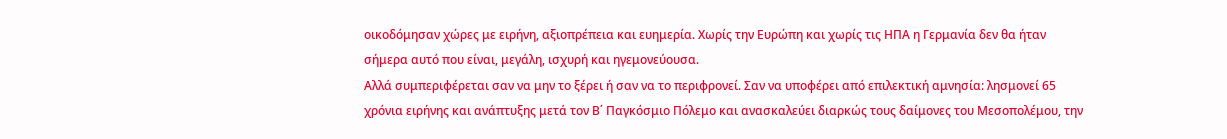οικοδόμησαν χώρες με ειρήνη, αξιοπρέπεια και ευημερία. Χωρίς την Ευρώπη και χωρίς τις ΗΠΑ η Γερμανία δεν θα ήταν σήμερα αυτό που είναι, μεγάλη, ισχυρή και ηγεμονεύουσα.
Αλλά συμπεριφέρεται σαν να μην το ξέρει ή σαν να το περιφρονεί. Σαν να υποφέρει από επιλεκτική αμνησία: λησμονεί 65 χρόνια ειρήνης και ανάπτυξης μετά τον Β΄ Παγκόσμιο Πόλεμο και ανασκαλεύει διαρκώς τους δαίμονες του Μεσοπολέμου, την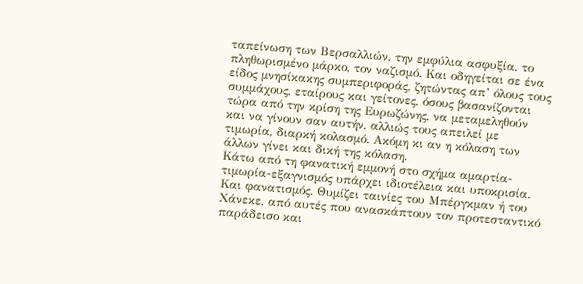ταπείνωση των Βερσαλλιών, την εμφύλια ασφυξία, το πληθωρισμένο μάρκο, τον ναζισμό. Και οδηγείται σε ένα είδος μνησίκακης συμπεριφοράς, ζητώντας απ’ όλους τους συμμάχους, εταίρους και γείτονες, όσους βασανίζονται τώρα από την κρίση της Ευρωζώνης, να μεταμεληθούν και να γίνουν σαν αυτήν, αλλιώς τους απειλεί με τιμωρία, διαρκή κολασμό. Ακόμη κι αν η κόλαση των άλλων γίνει και δική της κόλαση.
Κάτω από τη φανατική εμμονή στο σχήμα αμαρτία-τιμωρία-εξαγνισμός υπάρχει ιδιοτέλεια και υποκρισία. Και φανατισμός. Θυμίζει ταινίες του Μπέργκμαν ή του Χάνεκε, από αυτές που ανασκάπτουν τον προτεσταντικό παράδεισο και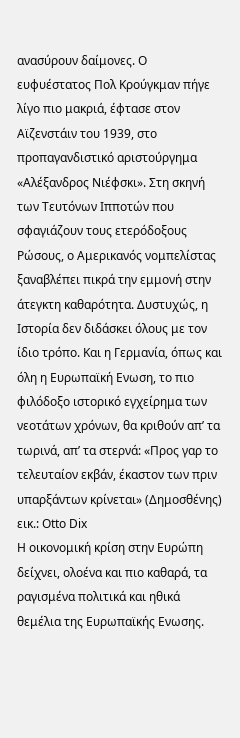ανασύρουν δαίμονες. Ο ευφυέστατος Πολ Κρούγκμαν πήγε λίγο πιο μακριά, έφτασε στον Αϊζενστάιν του 1939, στο προπαγανδιστικό αριστούργημα «Αλέξανδρος Νιέφσκι». Στη σκηνή των Τευτόνων Ιπποτών που σφαγιάζουν τους ετερόδοξους Ρώσους, ο Αμερικανός νομπελίστας ξαναβλέπει πικρά την εμμονή στην άτεγκτη καθαρότητα. Δυστυχώς, η Ιστορία δεν διδάσκει όλους με τον ίδιο τρόπο. Και η Γερμανία, όπως και όλη η Ευρωπαϊκή Ενωση, το πιο φιλόδοξο ιστορικό εγχείρημα των νεοτάτων χρόνων, θα κριθούν απ’ τα τωρινά, απ’ τα στερνά: «Προς γαρ το τελευταίον εκβάν, έκαστον των πριν υπαρξάντων κρίνεται» (Δημοσθένης)
εικ.: Otto Dix
Η οικονομική κρίση στην Ευρώπη δείχνει, ολοένα και πιο καθαρά, τα ραγισμένα πολιτικά και ηθικά θεμέλια της Ευρωπαϊκής Ενωσης.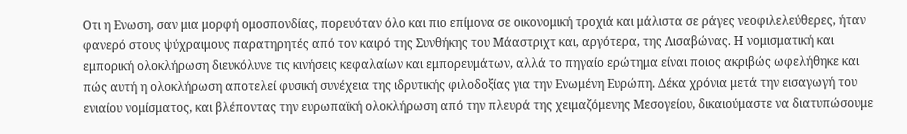Οτι η Ενωση, σαν μια μορφή ομοσπονδίας, πορευόταν όλο και πιο επίμονα σε οικονομική τροχιά και μάλιστα σε ράγες νεοφιλελεύθερες, ήταν φανερό στους ψύχραιμους παρατηρητές από τον καιρό της Συνθήκης του Μάαστριχτ και, αργότερα, της Λισαβώνας. Η νομισματική και εμπορική ολοκλήρωση διευκόλυνε τις κινήσεις κεφαλαίων και εμπορευμάτων, αλλά το πηγαίο ερώτημα είναι ποιος ακριβώς ωφελήθηκε και πώς αυτή η ολοκλήρωση αποτελεί φυσική συνέχεια της ιδρυτικής φιλοδοξίας για την Ενωμένη Ευρώπη. Δέκα χρόνια μετά την εισαγωγή του ενιαίου νομίσματος, και βλέποντας την ευρωπαϊκή ολοκλήρωση από την πλευρά της χειμαζόμενης Μεσογείου, δικαιούμαστε να διατυπώσουμε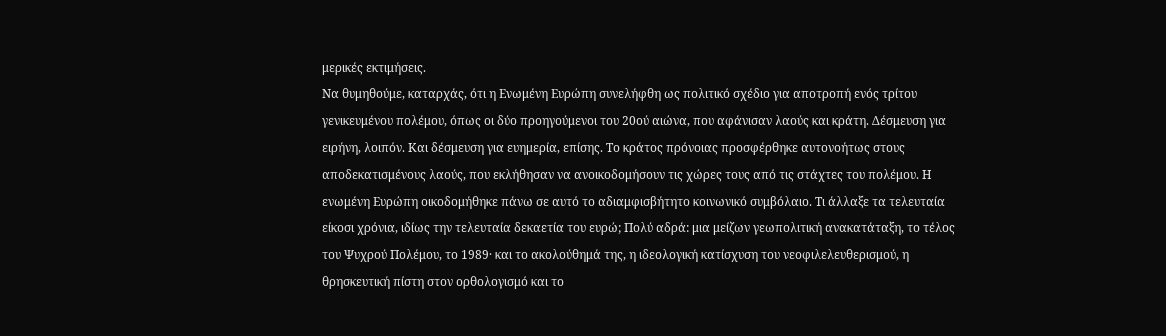μερικές εκτιμήσεις.
Να θυμηθούμε, καταρχάς, ότι η Ενωμένη Ευρώπη συνελήφθη ως πολιτικό σχέδιο για αποτροπή ενός τρίτου γενικευμένου πολέμου, όπως οι δύο προηγούμενοι του 20ού αιώνα, που αφάνισαν λαούς και κράτη. Δέσμευση για ειρήνη, λοιπόν. Και δέσμευση για ευημερία, επίσης. Το κράτος πρόνοιας προσφέρθηκε αυτονοήτως στους αποδεκατισμένους λαούς, που εκλήθησαν να ανοικοδομήσουν τις χώρες τους από τις στάχτες του πολέμου. Η ενωμένη Ευρώπη οικοδομήθηκε πάνω σε αυτό το αδιαμφισβήτητο κοινωνικό συμβόλαιο. Τι άλλαξε τα τελευταία είκοσι χρόνια, ιδίως την τελευταία δεκαετία του ευρώ; Πολύ αδρά: μια μείζων γεωπολιτική ανακατάταξη, το τέλος του Ψυχρού Πολέμου, το 1989· και το ακολούθημά της, η ιδεολογική κατίσχυση του νεοφιλελευθερισμού, η θρησκευτική πίστη στον ορθολογισμό και το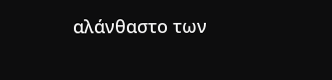αλάνθαστο των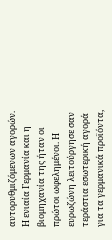αυτορυθμιζόμενων αγορών.
Η ενιαία Γερμανία και η βιομηχανία της ήταν οι πρώτοι ωφελημένοι. Η ευρωζώνη λειτούργησε σαν τεράστια εσωτερική αγορά για τα γερμανικά προϊόντα,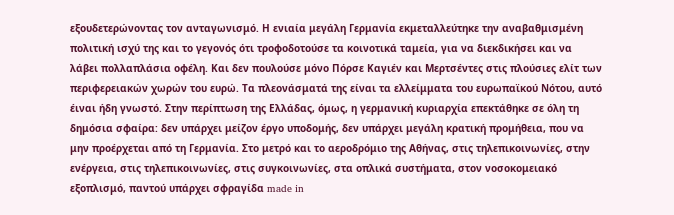εξουδετερώνοντας τον ανταγωνισμό. Η ενιαία μεγάλη Γερμανία εκμεταλλεύτηκε την αναβαθμισμένη πολιτική ισχύ της και το γεγονός ότι τροφοδοτούσε τα κοινοτικά ταμεία, για να διεκδικήσει και να λάβει πολλαπλάσια οφέλη. Και δεν πουλούσε μόνο Πόρσε Καγιέν και Μερτσέντες στις πλούσιες ελίτ των περιφερειακών χωρών του ευρώ. Τα πλεονάσματά της είναι τα ελλείμματα του ευρωπαϊκού Νότου, αυτό έιναι ήδη γνωστό. Στην περίπτωση της Ελλάδας, όμως, η γερμανική κυριαρχία επεκτάθηκε σε όλη τη δημόσια σφαίρα: δεν υπάρχει μείζον έργο υποδομής, δεν υπάρχει μεγάλη κρατική προμήθεια, που να μην προέρχεται από τη Γερμανία. Στο μετρό και το αεροδρόμιο της Αθήνας, στις τηλεπικοινωνίες, στην ενέργεια, στις τηλεπικοινωνίες, στις συγκοινωνίες, στα οπλικά συστήματα, στον νοσοκομειακό εξοπλισμό, παντού υπάρχει σφραγίδα made in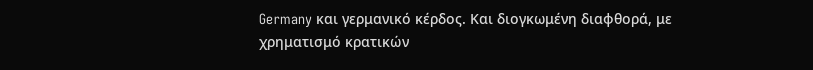Germany και γερμανικό κέρδος. Και διογκωμένη διαφθορά, με χρηματισμό κρατικών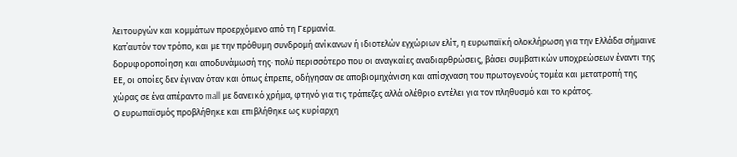λειτουργών και κομμάτων προερχόμενο από τη Γερμανία.
Κατ΄αυτόν τον τρόπο, και με την πρόθυμη συνδρομή ανίκανων ή ιδιοτελών εγχώριων ελίτ, η ευρωπαϊκή ολοκλήρωση για την Ελλάδα σήμαινε δορυφοροποίηση και αποδυνάμωσή της· πολύ περισσότερο που οι αναγκαίες αναδιαρθρώσεις, βάσει συμβατικών υποχρεώσεων έναντι της ΕΕ, οι οποίες δεν έγιναν όταν και όπως έπρεπε, οδήγησαν σε αποβιομηχάνιση και απίσχναση του πρωτογενούς τομέα και μετατροπή της χώρας σε ένα απέραντο mall με δανεικό χρήμα, φτηνό για τις τράπεζες αλλά ολέθριο εντέλει για τον πληθυσμό και το κράτος.
Ο ευρωπαϊσμός προβλήθηκε και επιβλήθηκε ως κυρίαρχη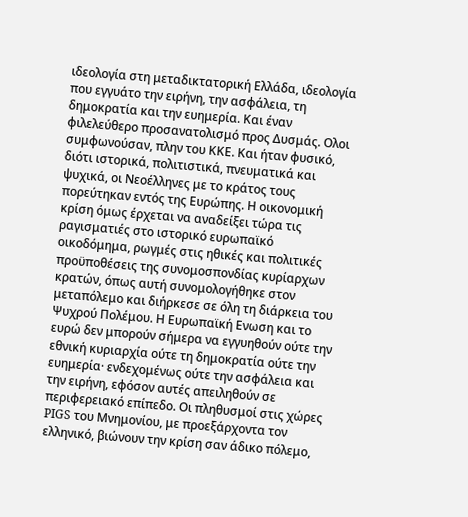ιδεολογία στη μεταδικτατορική Ελλάδα, ιδεολογία που εγγυάτο την ειρήνη, την ασφάλεια, τη δημοκρατία και την ευημερία. Και έναν φιλελεύθερο προσανατολισμό προς Δυσμάς. Ολοι συμφωνούσαν, πλην του ΚΚΕ. Και ήταν φυσικό, διότι ιστορικά, πολιτιστικά, πνευματικά και ψυχικά, οι Νεοέλληνες με το κράτος τους πορεύτηκαν εντός της Ευρώπης. Η οικονομική κρίση όμως έρχεται να αναδείξει τώρα τις ραγισματιές στο ιστορικό ευρωπαϊκό οικοδόμημα, ρωγμές στις ηθικές και πολιτικές προϋποθέσεις της συνομοσπονδίας κυρίαρχων κρατών, όπως αυτή συνομολογήθηκε στον μεταπόλεμο και διήρκεσε σε όλη τη διάρκεια του Ψυχρού Πολέμου. Η Ευρωπαϊκή Ενωση και το ευρώ δεν μπορούν σήμερα να εγγυηθούν ούτε την εθνική κυριαρχία ούτε τη δημοκρατία ούτε την ευημερία· ενδεχομένως ούτε την ασφάλεια και την ειρήνη, εφόσον αυτές απειληθούν σε περιφερειακό επίπεδο. Οι πληθυσμοί στις χώρες PIGS του Μνημονίου, με προεξάρχοντα τον ελληνικό, βιώνουν την κρίση σαν άδικο πόλεμο,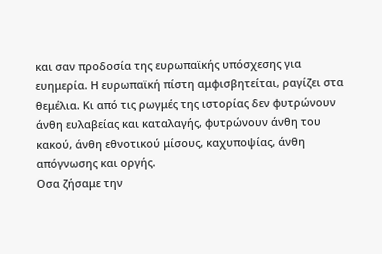και σαν προδοσία της ευρωπαϊκής υπόσχεσης για ευημερία. Η ευρωπαϊκή πίστη αμφισβητείται, ραγίζει στα θεμέλια. Κι από τις ρωγμές της ιστορίας δεν φυτρώνουν άνθη ευλαβείας και καταλαγής, φυτρώνουν άνθη του κακού, άνθη εθνοτικού μίσους, καχυποψίας, άνθη απόγνωσης και οργής.
Οσα ζήσαμε την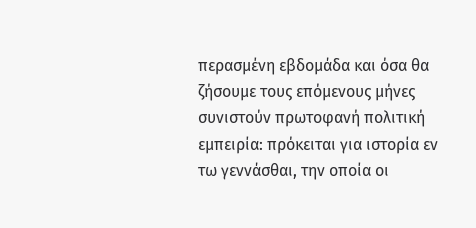περασμένη εβδομάδα και όσα θα ζήσουμε τους επόμενους μήνες συνιστούν πρωτοφανή πολιτική εμπειρία: πρόκειται για ιστορία εν τω γεννάσθαι, την οποία οι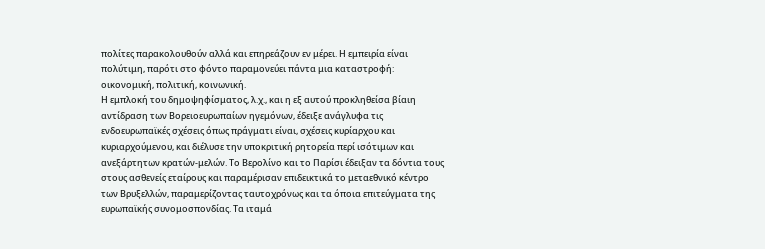πολίτες παρακολουθούν αλλά και επηρεάζουν εν μέρει. Η εμπειρία είναι πολύτιμη, παρότι στο φόντο παραμονεύει πάντα μια καταστροφή: οικονομική, πολιτική, κοινωνική.
Η εμπλοκή του δημοψηφίσματος, λ.χ., και η εξ αυτού προκληθείσα βίαιη αντίδραση των Βορειοευρωπαίων ηγεμόνων, έδειξε ανάγλυφα τις ενδοευρωπαϊκές σχέσεις όπως πράγματι είναι, σχέσεις κυρίαρχου και κυριαρχούμενου, και διέλυσε την υποκριτική ρητορεία περί ισότιμων και ανεξάρτητων κρατών-μελών. Το Βερολίνο και το Παρίσι έδειξαν τα δόντια τους στους ασθενείς εταίρους και παραμέρισαν επιδεικτικά το μεταεθνικό κέντρο των Βρυξελλών, παραμερίζοντας ταυτοχρόνως και τα όποια επιτεύγματα της ευρωπαϊκής συνομοσπονδίας. Τα ιταμά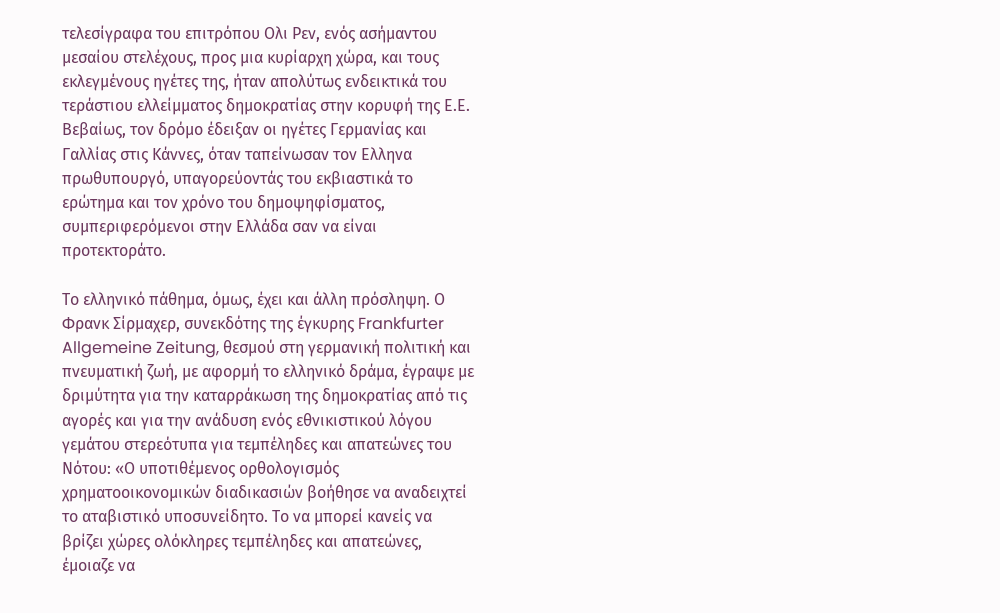τελεσίγραφα του επιτρόπου Ολι Ρεν, ενός ασήμαντου μεσαίου στελέχους, προς μια κυρίαρχη χώρα, και τους εκλεγμένους ηγέτες της, ήταν απολύτως ενδεικτικά του τεράστιου ελλείμματος δημοκρατίας στην κορυφή της Ε.Ε. Βεβαίως, τον δρόμο έδειξαν οι ηγέτες Γερμανίας και Γαλλίας στις Κάννες, όταν ταπείνωσαν τον Ελληνα πρωθυπουργό, υπαγορεύοντάς του εκβιαστικά το ερώτημα και τον χρόνο του δημοψηφίσματος, συμπεριφερόμενοι στην Ελλάδα σαν να είναι προτεκτοράτο.

Το ελληνικό πάθημα, όμως, έχει και άλλη πρόσληψη. Ο Φρανκ Σίρμαχερ, συνεκδότης της έγκυρης Frankfurter Allgemeine Zeitung, θεσμού στη γερμανική πολιτική και πνευματική ζωή, με αφορμή το ελληνικό δράμα, έγραψε με δριμύτητα για την καταρράκωση της δημοκρατίας από τις αγορές και για την ανάδυση ενός εθνικιστικού λόγου γεμάτου στερεότυπα για τεμπέληδες και απατεώνες του Νότου: «Ο υποτιθέμενος ορθολογισμός χρηματοοικονομικών διαδικασιών βοήθησε να αναδειχτεί το αταβιστικό υποσυνείδητο. Το να μπορεί κανείς να βρίζει χώρες ολόκληρες τεμπέληδες και απατεώνες, έμοιαζε να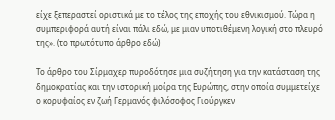είχε ξεπεραστεί οριστικά με το τέλος της εποχής του εθνικισμού. Τώρα η συμπεριφορά αυτή είναι πάλι εδώ, με μιαν υποτιθέμενη λογική στο πλευρό της». (το πρωτότυπο άρθρο εδώ)

Το άρθρο του Σίρμαχερ πυροδότησε μια συζήτηση για την κατάσταση της δημοκρατίας και την ιστορική μοίρα της Ευρώπης, στην οποία συμμετείχε ο κορυφαίος εν ζωή Γερμανός φιλόσοφος Γιούργκεν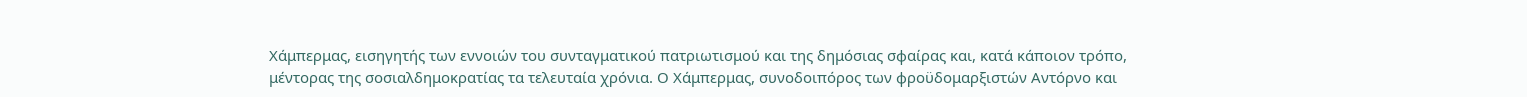Χάμπερμας, εισηγητής των εννοιών του συνταγματικού πατριωτισμού και της δημόσιας σφαίρας και, κατά κάποιον τρόπο, μέντορας της σοσιαλδημοκρατίας τα τελευταία χρόνια. Ο Χάμπερμας, συνοδοιπόρος των φροϋδομαρξιστών Αντόρνο και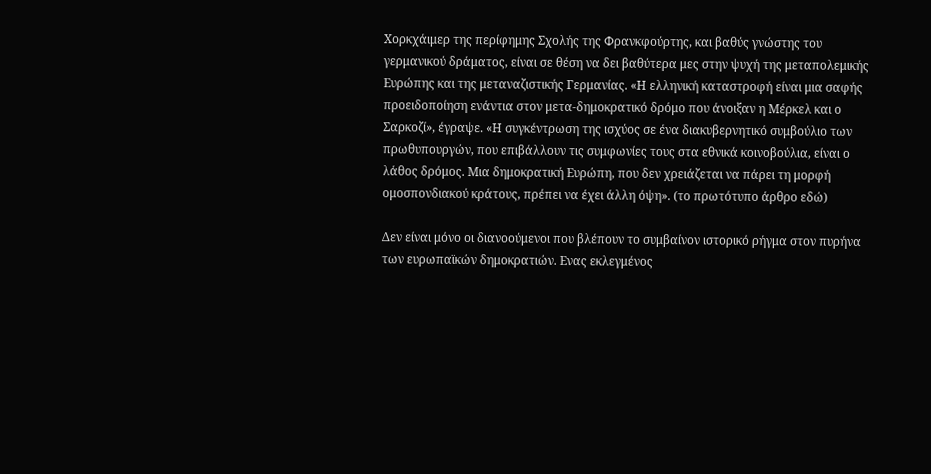Χορκχάιμερ της περίφημης Σχολής της Φρανκφούρτης, και βαθύς γνώστης του γερμανικού δράματος, είναι σε θέση να δει βαθύτερα μες στην ψυχή της μεταπολεμικής Ευρώπης και της μεταναζιστικής Γερμανίας. «Η ελληνική καταστροφή είναι μια σαφής προειδοποίηση ενάντια στον μετα-δημοκρατικό δρόμο που άνοιξαν η Μέρκελ και ο Σαρκοζί», έγραψε. «Η συγκέντρωση της ισχύος σε ένα διακυβερνητικό συμβούλιο των πρωθυπουργών, που επιβάλλουν τις συμφωνίες τους στα εθνικά κοινοβούλια, είναι ο λάθος δρόμος. Μια δημοκρατική Ευρώπη, που δεν χρειάζεται να πάρει τη μορφή ομοσπονδιακού κράτους, πρέπει να έχει άλλη όψη». (το πρωτότυπο άρθρο εδώ)

Δεν είναι μόνο οι διανοούμενοι που βλέπουν το συμβαίνον ιστορικό ρήγμα στον πυρήνα των ευρωπαϊκών δημοκρατιών. Ενας εκλεγμένος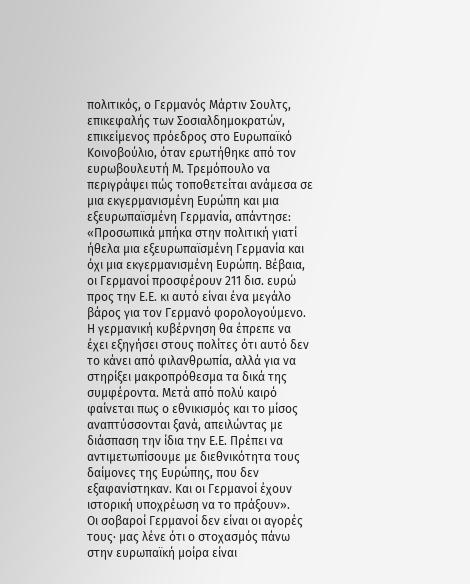πολιτικός, ο Γερμανός Μάρτιν Σουλτς, επικεφαλής των Σοσιαλδημοκρατών, επικείμενος πρόεδρος στο Ευρωπαϊκό Κοινοβούλιο, όταν ερωτήθηκε από τον ευρωβουλευτή Μ. Τρεμόπουλο να περιγράψει πώς τοποθετείται ανάμεσα σε μια εκγερμανισμένη Ευρώπη και μια εξευρωπαϊσμένη Γερμανία, απάντησε: «Προσωπικά μπήκα στην πολιτική γιατί ήθελα μια εξευρωπαϊσμένη Γερμανία και όχι μια εκγερμανισμένη Ευρώπη. Βέβαια, οι Γερμανοί προσφέρουν 211 δισ. ευρώ προς την Ε.Ε. κι αυτό είναι ένα μεγάλο βάρος για τον Γερμανό φορολογούμενο. Η γερμανική κυβέρνηση θα έπρεπε να έχει εξηγήσει στους πολίτες ότι αυτό δεν το κάνει από φιλανθρωπία, αλλά για να στηρίξει μακροπρόθεσμα τα δικά της συμφέροντα. Μετά από πολύ καιρό φαίνεται πως ο εθνικισμός και το μίσος αναπτύσσονται ξανά, απειλώντας με διάσπαση την ίδια την Ε.Ε. Πρέπει να αντιμετωπίσουμε με διεθνικότητα τους δαίμονες της Ευρώπης, που δεν εξαφανίστηκαν. Και οι Γερμανοί έχουν ιστορική υποχρέωση να το πράξουν».
Οι σοβαροί Γερμανοί δεν είναι οι αγορές τους· μας λένε ότι ο στοχασμός πάνω στην ευρωπαϊκή μοίρα είναι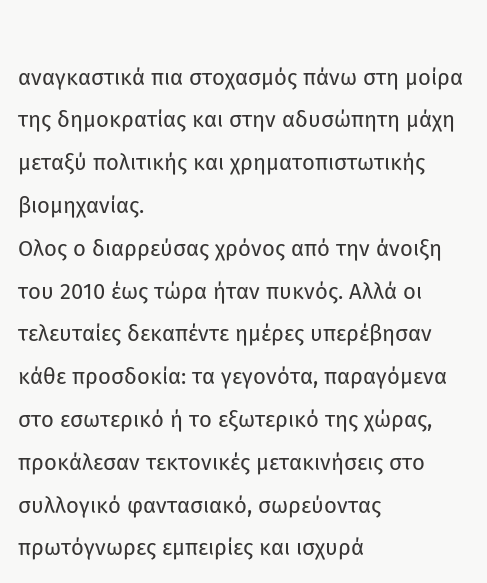αναγκαστικά πια στοχασμός πάνω στη μοίρα της δημοκρατίας και στην αδυσώπητη μάχη μεταξύ πολιτικής και χρηματοπιστωτικής βιομηχανίας.
Oλος ο διαρρεύσας χρόνος από την άνοιξη του 2010 έως τώρα ήταν πυκνός. Αλλά οι τελευταίες δεκαπέντε ημέρες υπερέβησαν κάθε προσδοκία: τα γεγονότα, παραγόμενα στο εσωτερικό ή το εξωτερικό της χώρας, προκάλεσαν τεκτονικές μετακινήσεις στο συλλογικό φαντασιακό, σωρεύοντας πρωτόγνωρες εμπειρίες και ισχυρά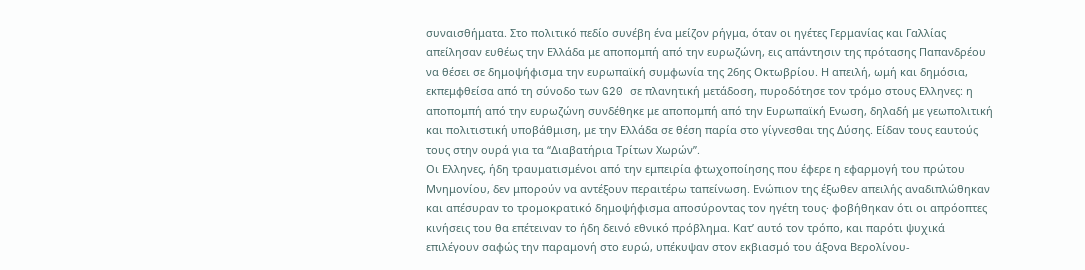συναισθήματα. Στο πολιτικό πεδίο συνέβη ένα μείζον ρήγμα, όταν οι ηγέτες Γερμανίας και Γαλλίας απείλησαν ευθέως την Ελλάδα με αποπομπή από την ευρωζώνη, εις απάντησιν της πρότασης Παπανδρέου να θέσει σε δημοψήφισμα την ευρωπαϊκή συμφωνία της 26ης Οκτωβρίου. Η απειλή, ωμή και δημόσια, εκπεμφθείσα από τη σύνοδο των G20 σε πλανητική μετάδοση, πυροδότησε τον τρόμο στους Ελληνες: η αποπομπή από την ευρωζώνη συνδέθηκε με αποπομπή από την Ευρωπαϊκή Ενωση, δηλαδή με γεωπολιτική και πολιτιστική υποβάθμιση, με την Ελλάδα σε θέση παρία στο γίγνεσθαι της Δύσης. Είδαν τους εαυτούς τους στην ουρά για τα “Διαβατήρια Τρίτων Χωρών”.
Οι Ελληνες, ήδη τραυματισμένοι από την εμπειρία φτωχοποίησης που έφερε η εφαρμογή του πρώτου Μνημονίου, δεν μπορούν να αντέξουν περαιτέρω ταπείνωση. Ενώπιον της έξωθεν απειλής αναδιπλώθηκαν και απέσυραν το τρομοκρατικό δημοψήφισμα αποσύροντας τον ηγέτη τους· φοβήθηκαν ότι οι απρόοπτες κινήσεις του θα επέτειναν το ήδη δεινό εθνικό πρόβλημα. Κατ’ αυτό τον τρόπο, και παρότι ψυχικά επιλέγουν σαφώς την παραμονή στο ευρώ, υπέκυψαν στον εκβιασμό του άξονα Βερολίνου-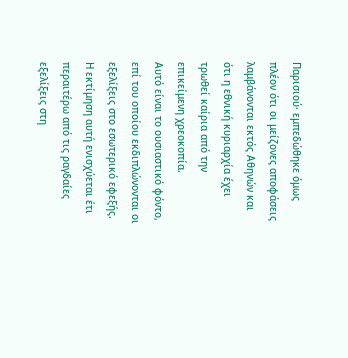Παρισιού· εμπεδώθηκε όμως πλέον ότι οι μείζονες αποφάσεις λαμβάνονται εκτός Αθηνών και ότι η εθνική κυριαρχία έχει τρωθεί καίρια από την επικείμενη χρεοκοπία.
Αυτό είναι το ουσιαστικό φόντο, επί του οποίου εκδιπλώνονται οι εξελίξεις στο εσωτερικό εφεξής. Η εκτίμηση αυτή ενισχύεται έτι περαιτέρω από τις ραγδαίες εξελίξεις στη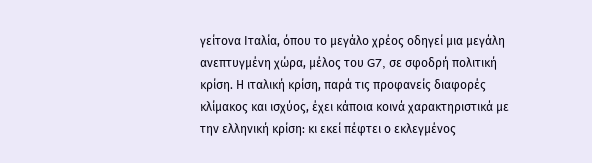γείτονα Ιταλία, όπου το μεγάλο χρέος οδηγεί μια μεγάλη ανεπτυγμένη χώρα, μέλος του G7, σε σφοδρή πολιτική κρίση. Η ιταλική κρίση, παρά τις προφανείς διαφορές κλίμακος και ισχύος, έχει κάποια κοινά χαρακτηριστικά με την ελληνική κρίση: κι εκεί πέφτει ο εκλεγμένος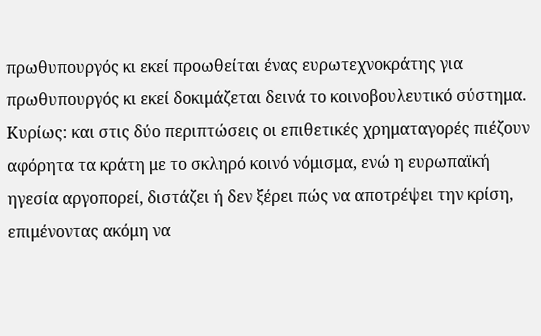πρωθυπουργός κι εκεί προωθείται ένας ευρωτεχνοκράτης για πρωθυπουργός κι εκεί δοκιμάζεται δεινά το κοινοβουλευτικό σύστημα. Κυρίως: και στις δύο περιπτώσεις οι επιθετικές χρηματαγορές πιέζουν αφόρητα τα κράτη με το σκληρό κοινό νόμισμα, ενώ η ευρωπαϊκή ηγεσία αργοπορεί, διστάζει ή δεν ξέρει πώς να αποτρέψει την κρίση, επιμένοντας ακόμη να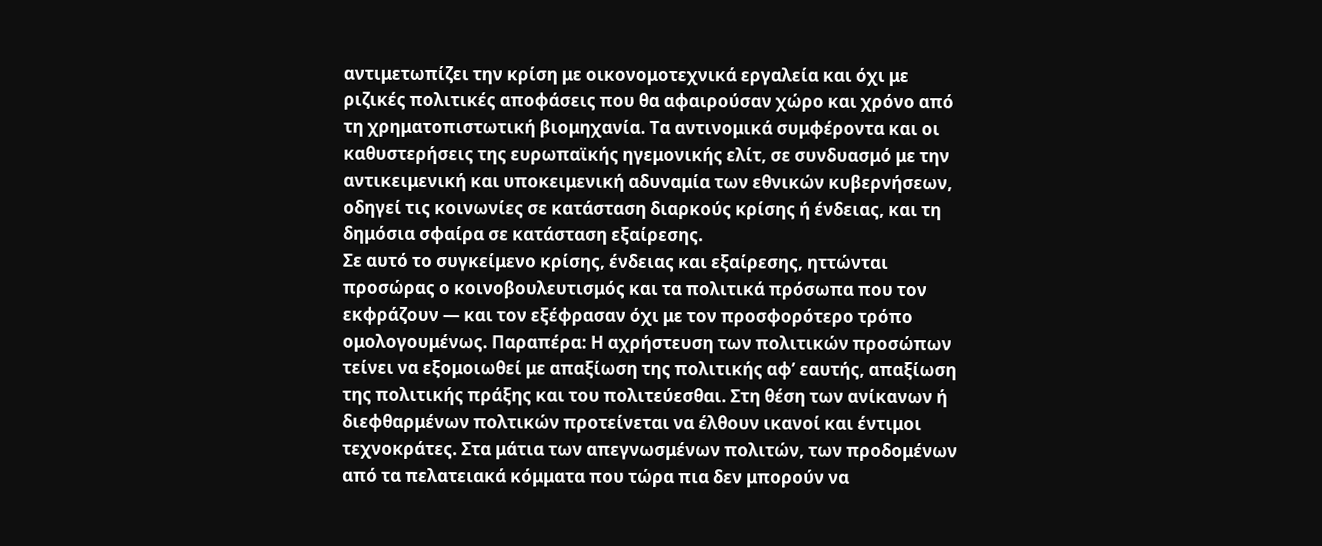αντιμετωπίζει την κρίση με οικονομοτεχνικά εργαλεία και όχι με ριζικές πολιτικές αποφάσεις που θα αφαιρούσαν χώρο και χρόνο από τη χρηματοπιστωτική βιομηχανία. Τα αντινομικά συμφέροντα και οι καθυστερήσεις της ευρωπαϊκής ηγεμονικής ελίτ, σε συνδυασμό με την αντικειμενική και υποκειμενική αδυναμία των εθνικών κυβερνήσεων, οδηγεί τις κοινωνίες σε κατάσταση διαρκούς κρίσης ή ένδειας, και τη δημόσια σφαίρα σε κατάσταση εξαίρεσης.
Σε αυτό το συγκείμενο κρίσης, ένδειας και εξαίρεσης, ηττώνται προσώρας ο κοινοβουλευτισμός και τα πολιτικά πρόσωπα που τον εκφράζουν ― και τον εξέφρασαν όχι με τον προσφορότερο τρόπο ομολογουμένως. Παραπέρα: Η αχρήστευση των πολιτικών προσώπων τείνει να εξομοιωθεί με απαξίωση της πολιτικής αφ’ εαυτής, απαξίωση της πολιτικής πράξης και του πολιτεύεσθαι. Στη θέση των ανίκανων ή διεφθαρμένων πολτικών προτείνεται να έλθουν ικανοί και έντιμοι τεχνοκράτες. Στα μάτια των απεγνωσμένων πολιτών, των προδομένων από τα πελατειακά κόμματα που τώρα πια δεν μπορούν να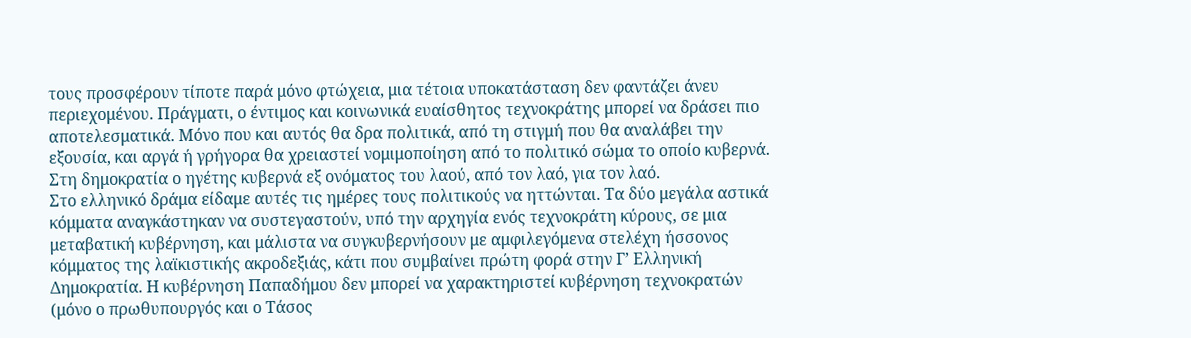τους προσφέρουν τίποτε παρά μόνο φτώχεια, μια τέτοια υποκατάσταση δεν φαντάζει άνευ περιεχομένου. Πράγματι, ο έντιμος και κοινωνικά ευαίσθητος τεχνοκράτης μπορεί να δράσει πιο αποτελεσματικά. Μόνο που και αυτός θα δρα πολιτικά, από τη στιγμή που θα αναλάβει την εξουσία, και αργά ή γρήγορα θα χρειαστεί νομιμοποίηση από το πολιτικό σώμα το οποίο κυβερνά. Στη δημοκρατία ο ηγέτης κυβερνά εξ ονόματος του λαού, από τον λαό, για τον λαό.
Στο ελληνικό δράμα είδαμε αυτές τις ημέρες τους πολιτικούς να ηττώνται. Τα δύο μεγάλα αστικά κόμματα αναγκάστηκαν να συστεγαστούν, υπό την αρχηγία ενός τεχνοκράτη κύρους, σε μια μεταβατική κυβέρνηση, και μάλιστα να συγκυβερνήσουν με αμφιλεγόμενα στελέχη ήσσονος κόμματος της λαϊκιστικής ακροδεξιάς, κάτι που συμβαίνει πρώτη φορά στην Γ’ Ελληνική Δημοκρατία. Η κυβέρνηση Παπαδήμου δεν μπορεί να χαρακτηριστεί κυβέρνηση τεχνοκρατών (μόνο ο πρωθυπουργός και ο Τάσος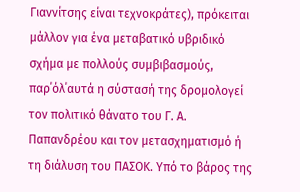Γιαννίτσης είναι τεχνοκράτες), πρόκειται μάλλον για ένα μεταβατικό υβριδικό σχήμα με πολλούς συμβιβασμούς, παρ΄όλ΄αυτά η σύστασή της δρομολογεί τον πολιτικό θάνατο του Γ. Α. Παπανδρέου και τον μετασχηματισμό ή τη διάλυση του ΠΑΣΟΚ. Υπό το βάρος της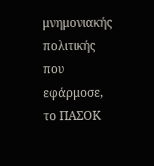μνημονιακής πολιτικής που εφάρμοσε, το ΠΑΣΟΚ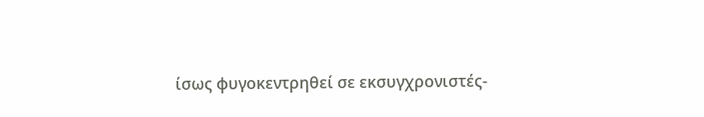ίσως φυγοκεντρηθεί σε εκσυγχρονιστές-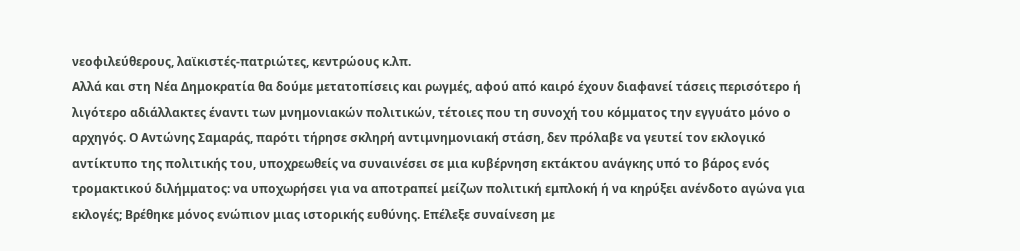νεοφιλεύθερους, λαϊκιστές-πατριώτες, κεντρώους κ.λπ.
Αλλά και στη Νέα Δημοκρατία θα δούμε μετατοπίσεις και ρωγμές, αφού από καιρό έχουν διαφανεί τάσεις περισότερο ή λιγότερο αδιάλλακτες έναντι των μνημονιακών πολιτικών, τέτοιες που τη συνοχή του κόμματος την εγγυάτο μόνο ο αρχηγός. Ο Αντώνης Σαμαράς, παρότι τήρησε σκληρή αντιμνημονιακή στάση, δεν πρόλαβε να γευτεί τον εκλογικό αντίκτυπο της πολιτικής του, υποχρεωθείς να συναινέσει σε μια κυβέρνηση εκτάκτου ανάγκης υπό το βάρος ενός τρομακτικού διλήμματος: να υποχωρήσει για να αποτραπεί μείζων πολιτική εμπλοκή ή να κηρύξει ανένδοτο αγώνα για εκλογές; Βρέθηκε μόνος ενώπιον μιας ιστορικής ευθύνης. Επέλεξε συναίνεση με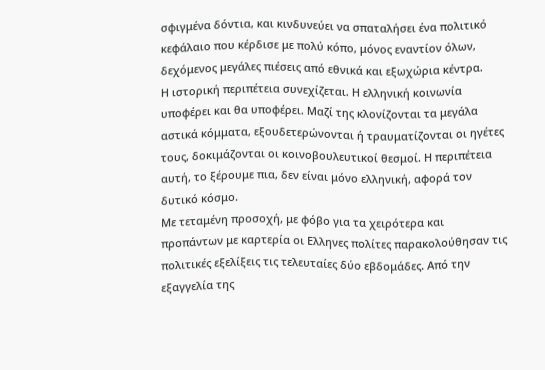σφιγμένα δόντια, και κινδυνεύει να σπαταλήσει ένα πολιτικό κεφάλαιο που κέρδισε με πολύ κόπο, μόνος εναντίον όλων, δεχόμενος μεγάλες πιέσεις από εθνικά και εξωχώρια κέντρα.
Η ιστορική περιπέτεια συνεχίζεται. Η ελληνική κοινωνία υποφέρει και θα υποφέρει. Μαζί της κλονίζονται τα μεγάλα αστικά κόμματα, εξουδετερώνονται ή τραυματίζονται οι ηγέτες τους, δοκιμάζονται οι κοινοβουλευτικοί θεσμοί. Η περιπέτεια αυτή, το ξέρουμε πια, δεν είναι μόνο ελληνική, αφορά τον δυτικό κόσμο.
Με τεταμένη προσοχή, με φόβο για τα χειρότερα και προπάντων με καρτερία οι Ελληνες πολίτες παρακολούθησαν τις πολιτικές εξελίξεις τις τελευταίες δύο εβδομάδες. Από την εξαγγελία της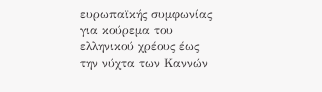ευρωπαϊκής συμφωνίας για κούρεμα του ελληνικού χρέους έως την νύχτα των Καννών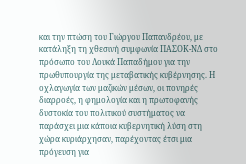και την πτώση του Γιώργου Παπανδρέου, με κατάληξη τη χθεσινή συμφωνία ΠΑΣΟΚ-ΝΔ στο πρόσωπο του Λουκά Παπαδήμου για την πρωθυπουργία της μεταβατικής κυβέρνησης. Η οχλαγωγία των μαζικών μέσων, οι πονηρές διαρροές, η φημολογία και η πρωτοφανής δυστοκία του πολιτικού συστήματος να παράσχει μια κάποια κυβερνητική λύση στη χώρα κυριάρχησαν, παρέχοντας έτσι μια πρόγευση για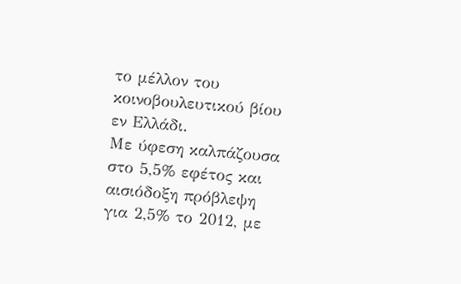το μέλλον του κοινοβουλευτικού βίου εν Ελλάδι.
Με ύφεση καλπάζουσα στο 5,5% εφέτος και αισιόδοξη πρόβλεψη για 2,5% το 2012, με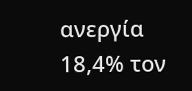ανεργία 18,4% τον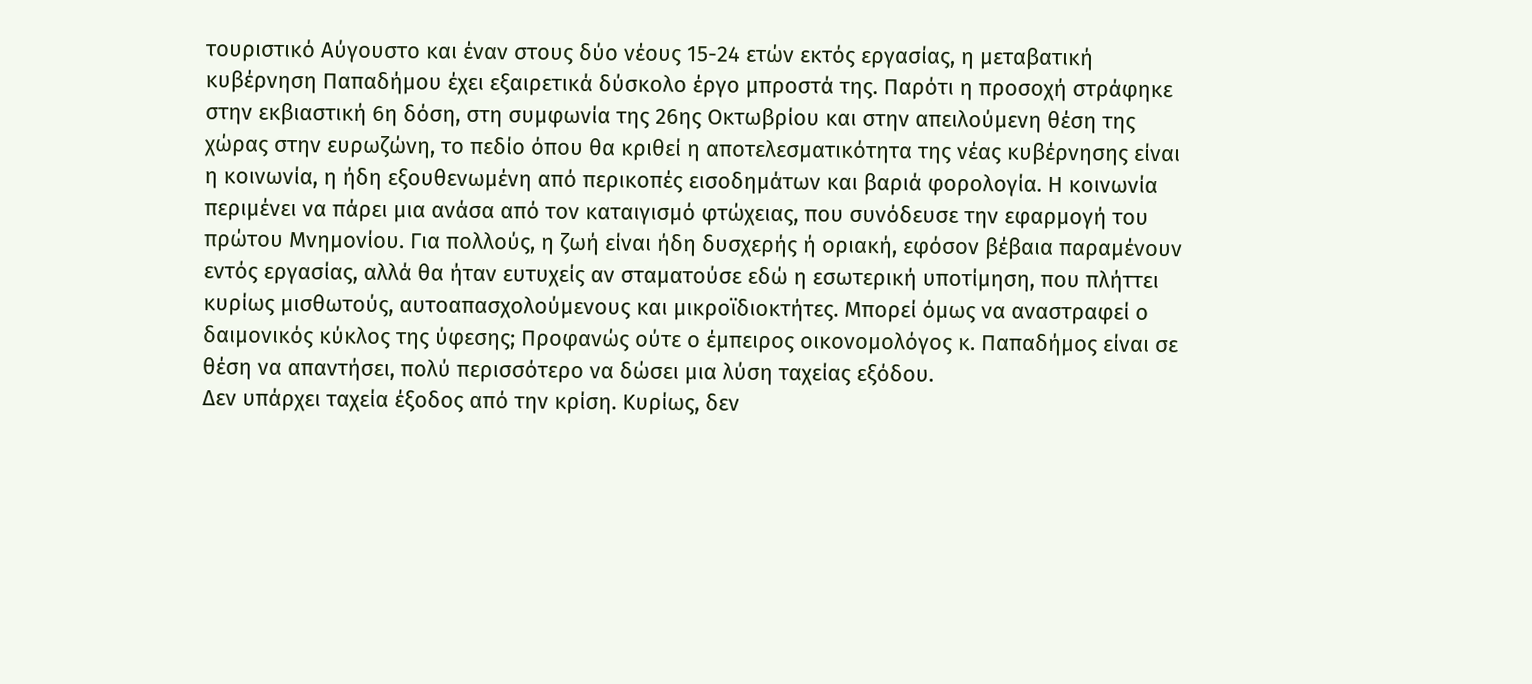τουριστικό Αύγουστο και έναν στους δύο νέους 15-24 ετών εκτός εργασίας, η μεταβατική κυβέρνηση Παπαδήμου έχει εξαιρετικά δύσκολο έργο μπροστά της. Παρότι η προσοχή στράφηκε στην εκβιαστική 6η δόση, στη συμφωνία της 26ης Οκτωβρίου και στην απειλούμενη θέση της χώρας στην ευρωζώνη, το πεδίο όπου θα κριθεί η αποτελεσματικότητα της νέας κυβέρνησης είναι η κοινωνία, η ήδη εξουθενωμένη από περικοπές εισοδημάτων και βαριά φορολογία. Η κοινωνία περιμένει να πάρει μια ανάσα από τον καταιγισμό φτώχειας, που συνόδευσε την εφαρμογή του πρώτου Μνημονίου. Για πολλούς, η ζωή είναι ήδη δυσχερής ή οριακή, εφόσον βέβαια παραμένουν εντός εργασίας, αλλά θα ήταν ευτυχείς αν σταματούσε εδώ η εσωτερική υποτίμηση, που πλήττει κυρίως μισθωτούς, αυτοαπασχολούμενους και μικροϊδιοκτήτες. Μπορεί όμως να αναστραφεί ο δαιμονικός κύκλος της ύφεσης; Προφανώς ούτε ο έμπειρος οικονομολόγος κ. Παπαδήμος είναι σε θέση να απαντήσει, πολύ περισσότερο να δώσει μια λύση ταχείας εξόδου.
Δεν υπάρχει ταχεία έξοδος από την κρίση. Κυρίως, δεν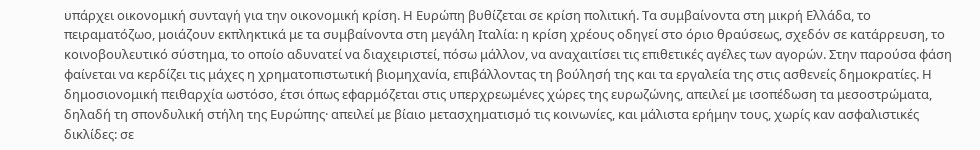υπάρχει οικονομική συνταγή για την οικονομική κρίση. Η Ευρώπη βυθίζεται σε κρίση πολιτική. Τα συμβαίνοντα στη μικρή Ελλάδα, το πειραματόζωο, μοιάζουν εκπληκτικά με τα συμβαίνοντα στη μεγάλη Ιταλία: η κρίση χρέους οδηγεί στο όριο θραύσεως, σχεδόν σε κατάρρευση, το κοινοβουλευτικό σύστημα, το οποίο αδυνατεί να διαχειριστεί, πόσω μάλλον, να αναχαιτίσει τις επιθετικές αγέλες των αγορών. Στην παρούσα φάση φαίνεται να κερδίζει τις μάχες η χρηματοπιστωτική βιομηχανία, επιβάλλοντας τη βούλησή της και τα εργαλεία της στις ασθενείς δημοκρατίες. Η δημοσιονομική πειθαρχία ωστόσο, έτσι όπως εφαρμόζεται στις υπερχρεωμένες χώρες της ευρωζώνης, απειλεί με ισοπέδωση τα μεσοστρώματα, δηλαδή τη σπονδυλική στήλη της Ευρώπης· απειλεί με βίαιο μετασχηματισμό τις κοινωνίες, και μάλιστα ερήμην τους, χωρίς καν ασφαλιστικές δικλίδες: σε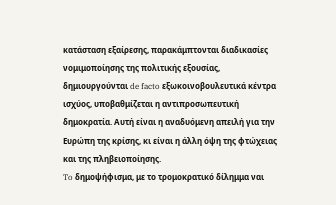κατάσταση εξαίρεσης, παρακάμπτονται διαδικασίες νομιμοποίησης της πολιτικής εξουσίας, δημιουργούνται de facto εξωκοινοβουλευτικά κέντρα ισχύος, υποβαθμίζεται η αντιπροσωπευτική δημοκρατία. Αυτή είναι η αναδυόμενη απειλή για την Ευρώπη της κρίσης, κι είναι η άλλη όψη της φτώχειας και της πληβειοποίησης.
To δημοψήφισμα, με το τρομοκρατικό δίλημμα ναι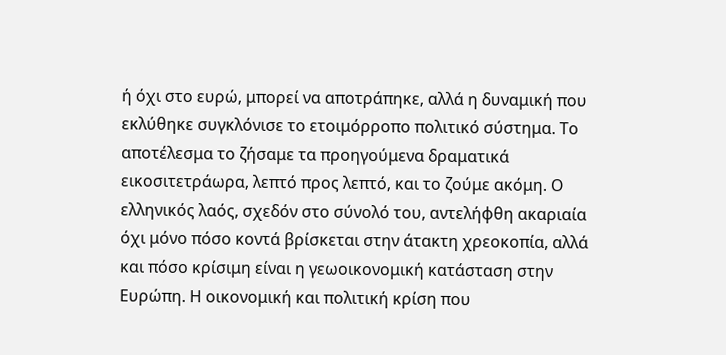ή όχι στο ευρώ, μπορεί να αποτράπηκε, αλλά η δυναμική που εκλύθηκε συγκλόνισε το ετοιμόρροπο πολιτικό σύστημα. Το αποτέλεσμα το ζήσαμε τα προηγούμενα δραματικά εικοσιτετράωρα, λεπτό προς λεπτό, και το ζούμε ακόμη. Ο ελληνικός λαός, σχεδόν στο σύνολό του, αντελήφθη ακαριαία όχι μόνο πόσο κοντά βρίσκεται στην άτακτη χρεοκοπία, αλλά και πόσο κρίσιμη είναι η γεωοικονομική κατάσταση στην Ευρώπη. Η οικονομική και πολιτική κρίση που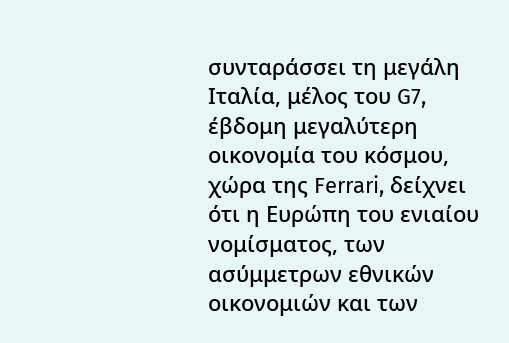συνταράσσει τη μεγάλη Ιταλία, μέλος του G7, έβδομη μεγαλύτερη οικονομία του κόσμου, χώρα της Ferrari, δείχνει ότι η Ευρώπη του ενιαίου νομίσματος, των ασύμμετρων εθνικών οικονομιών και των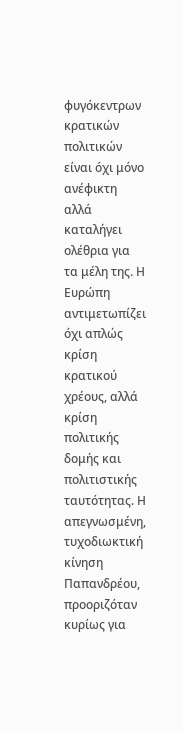φυγόκεντρων κρατικών πολιτικών είναι όχι μόνο ανέφικτη αλλά καταλήγει ολέθρια για τα μέλη της. Η Ευρώπη αντιμετωπίζει όχι απλώς κρίση κρατικού χρέους, αλλά κρίση πολιτικής δομής και πολιτιστικής ταυτότητας. Η απεγνωσμένη, τυχοδιωκτική κίνηση Παπανδρέου, προοριζόταν κυρίως για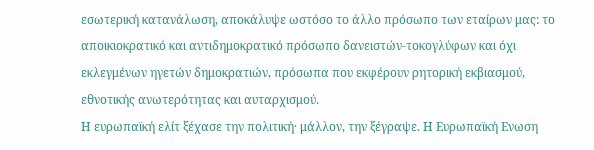εσωτερική κατανάλωση, αποκάλυψε ωστόσο το άλλο πρόσωπο των εταίρων μας: το αποικιοκρατικό και αντιδημοκρατικό πρόσωπο δανειστών-τοκογλύφων και όχι εκλεγμένων ηγετών δημοκρατιών, πρόσωπα που εκφέρουν ρητορική εκβιασμού, εθνοτικής ανωτερότητας και αυταρχισμού.
Η ευρωπαϊκή ελίτ ξέχασε την πολιτική· μάλλον, την ξέγραψε. Η Ευρωπαϊκή Ενωση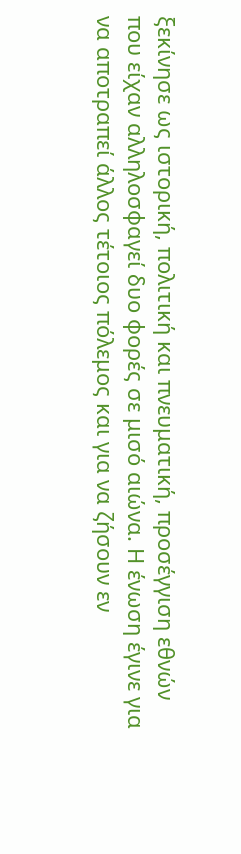ξεκίνησε ως ιστορική, πολιτική και πνευματική, προσέγγιση εθνών που είχαν αλληλοσφαγεί δυο φορές σε μισό αιώνα. Η ένωση έγινε για να αποτραπεί άλλος τέτοιος πόλεμος και για να ζήσουν εν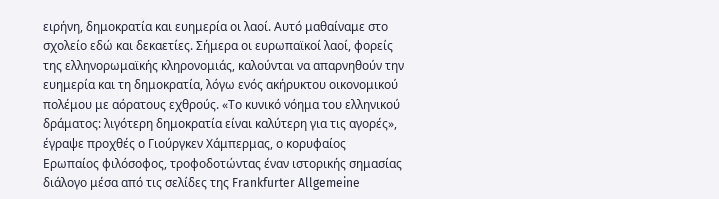ειρήνη, δημοκρατία και ευημερία οι λαοί. Αυτό μαθαίναμε στο σχολείο εδώ και δεκαετίες. Σήμερα οι ευρωπαϊκοί λαοί, φορείς της ελληνορωμαϊκής κληρονομιάς, καλούνται να απαρνηθούν την ευημερία και τη δημοκρατία, λόγω ενός ακήρυκτου οικονομικού πολέμου με αόρατους εχθρούς. «Το κυνικό νόημα του ελληνικού δράματος: λιγότερη δημοκρατία είναι καλύτερη για τις αγορές», έγραψε προχθές ο Γιούργκεν Χάμπερμας, ο κορυφαίος Ερωπαίος φιλόσοφος, τροφοδοτώντας έναν ιστορικής σημασίας διάλογο μέσα από τις σελίδες της Frankfurter Allgemeine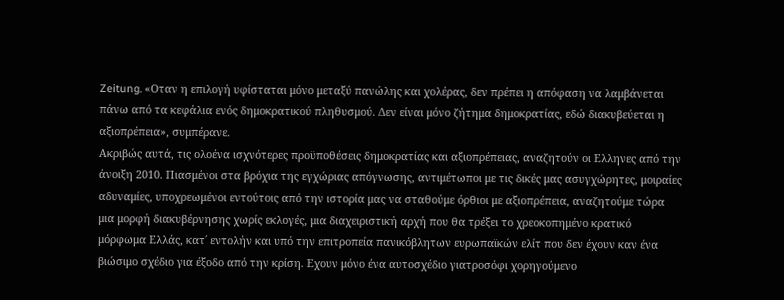Zeitung. «Οταν η επιλογή υφίσταται μόνο μεταξύ πανώλης και χολέρας, δεν πρέπει η απόφαση να λαμβάνεται πάνω από τα κεφάλια ενός δημοκρατικού πληθυσμού. Δεν είναι μόνο ζήτημα δημοκρατίας, εδώ διακυβεύεται η αξιοπρέπεια», συμπέρανε.
Ακριβώς αυτά, τις ολοένα ισχνότερες προϋποθέσεις δημοκρατίας και αξιοπρέπειας, αναζητούν οι Ελληνες από την άνοιξη 2010. Πιασμένοι στα βρόχια της εγχώριας απόγνωσης, αντιμέτωποι με τις δικές μας ασυγχώρητες, μοιραίες αδυναμίες, υποχρεωμένοι εντούτοις από την ιστορία μας να σταθούμε όρθιοι με αξιοπρέπεια, αναζητούμε τώρα μια μορφή διακυβέρνησης χωρίς εκλογές, μια διαχειριστική αρχή που θα τρέξει το χρεοκοπημένο κρατικό μόρφωμα Ελλάς, κατ΄ εντολήν και υπό την επιτροπεία πανικόβλητων ευρωπαϊκών ελίτ που δεν έχουν καν ένα βιώσιμο σχέδιο για έξοδο από την κρίση. Εχουν μόνο ένα αυτοσχέδιο γιατροσόφι χορηγούμενο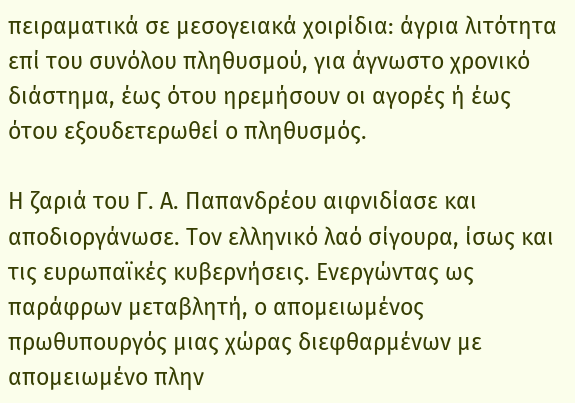πειραματικά σε μεσογειακά χοιρίδια: άγρια λιτότητα επί του συνόλου πληθυσμού, για άγνωστο χρονικό διάστημα, έως ότου ηρεμήσουν οι αγορές ή έως ότου εξουδετερωθεί ο πληθυσμός.

Η ζαριά του Γ. Α. Παπανδρέου αιφνιδίασε και αποδιοργάνωσε. Τον ελληνικό λαό σίγουρα, ίσως και τις ευρωπαϊκές κυβερνήσεις. Ενεργώντας ως παράφρων μεταβλητή, ο απομειωμένος πρωθυπουργός μιας χώρας διεφθαρμένων με απομειωμένο πλην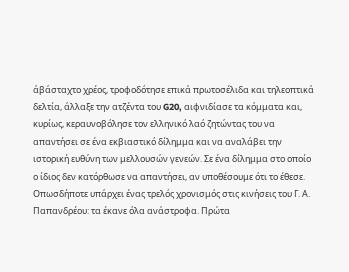άβάσταχτο χρέος, τροφοδότησε επικά πρωτοσέλιδα και τηλεοπτικά δελτία, άλλαξε την ατζέντα του G20, αιφνιδίασε τα κόμματα και, κυρίως, κεραυνοβόλησε τον ελληνικό λαό ζητώντας του να απαντήσει σε ένα εκβιαστικό δίλημμα και να αναλάβει την ιστορική ευθύνη των μελλουσών γενεών. Σε ένα δίλημμα στο οποίο ο ίδιος δεν κατόρθωσε να απαντήσει, αν υποθέσουμε ότι το έθεσε.
Οπωσδήποτε υπάρχει ένας τρελός χρονισμός στις κινήσεις του Γ. Α. Παπανδρέου: τα έκανε όλα ανάστροφα. Πρώτα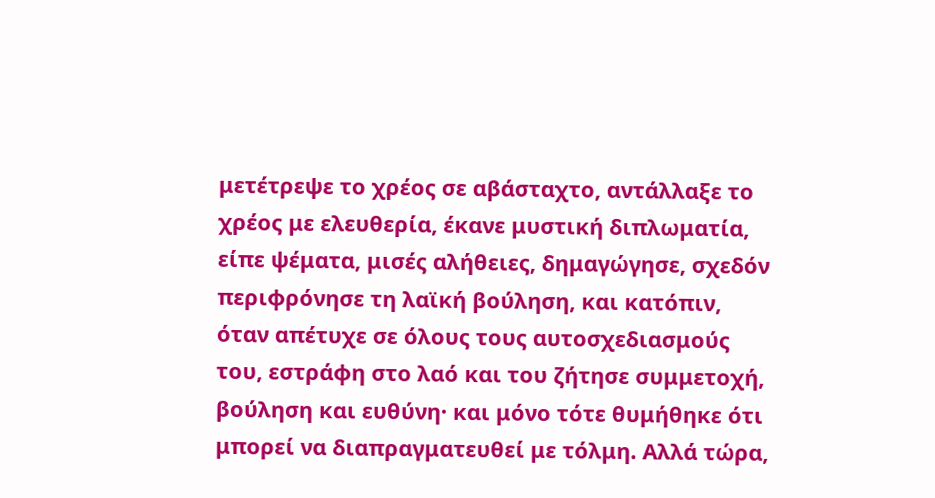μετέτρεψε το χρέος σε αβάσταχτο, αντάλλαξε το χρέος με ελευθερία, έκανε μυστική διπλωματία, είπε ψέματα, μισές αλήθειες, δημαγώγησε, σχεδόν περιφρόνησε τη λαϊκή βούληση, και κατόπιν, όταν απέτυχε σε όλους τους αυτοσχεδιασμούς του, εστράφη στο λαό και του ζήτησε συμμετοχή, βούληση και ευθύνη· και μόνο τότε θυμήθηκε ότι μπορεί να διαπραγματευθεί με τόλμη. Αλλά τώρα,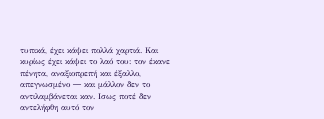τυπικά, έχει κάψει πολλά χαρτιά. Και κυρίως έχει κάψει το λαό του: τον έκανε πένητα, αναξιοπρεπή και έξαλλο, απεγνωσμένο ― και μάλλον δεν το αντιλαμβάνεται καν. Ισως ποτέ δεν αντελήφθη αυτό τον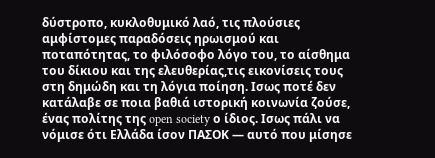δύστροπο, κυκλοθυμικό λαό, τις πλούσιες αμφίστομες παραδόσεις ηρωισμού και ποταπότητας, το φιλόσοφο λόγο του, το αίσθημα του δίκιου και της ελευθερίας,τις εικονίσεις τους στη δημώδη και τη λόγια ποίηση. Ισως ποτέ δεν κατάλαβε σε ποια βαθιά ιστορική κοινωνία ζούσε, ένας πολίτης της open society ο ίδιος. Ισως πάλι να νόμισε ότι Ελλάδα ίσον ΠΑΣΟΚ ― αυτό που μίσησε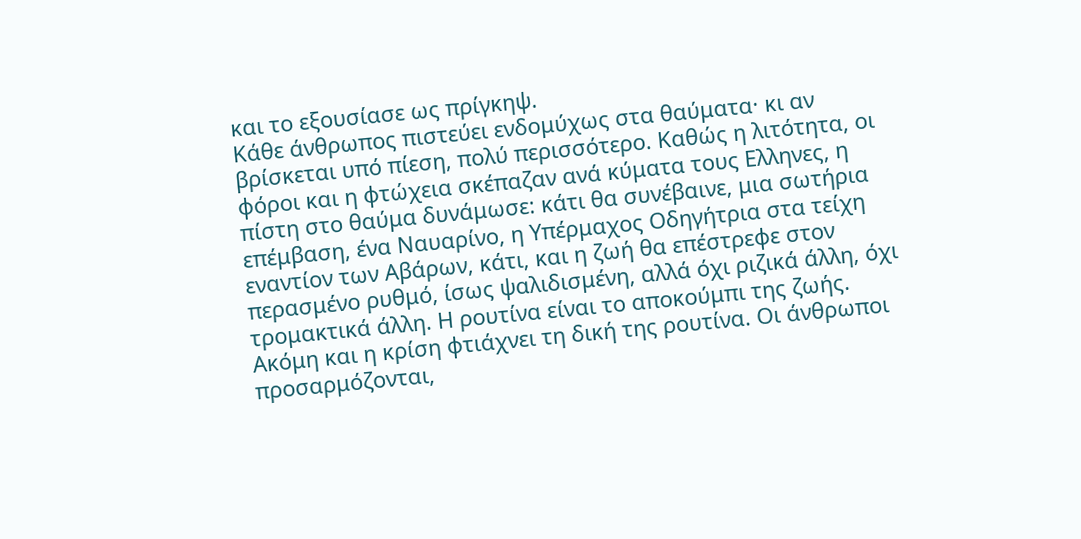και το εξουσίασε ως πρίγκηψ.
Κάθε άνθρωπος πιστεύει ενδομύχως στα θαύματα· κι αν βρίσκεται υπό πίεση, πολύ περισσότερο. Καθώς η λιτότητα, οι φόροι και η φτώχεια σκέπαζαν ανά κύματα τους Ελληνες, η πίστη στο θαύμα δυνάμωσε: κάτι θα συνέβαινε, μια σωτήρια επέμβαση, ένα Ναυαρίνο, η Υπέρμαχος Οδηγήτρια στα τείχη εναντίον των Αβάρων, κάτι, και η ζωή θα επέστρεφε στον περασμένο ρυθμό, ίσως ψαλιδισμένη, αλλά όχι ριζικά άλλη, όχι τρομακτικά άλλη. Η ρουτίνα είναι το αποκούμπι της ζωής.
Ακόμη και η κρίση φτιάχνει τη δική της ρουτίνα. Οι άνθρωποι προσαρμόζονται,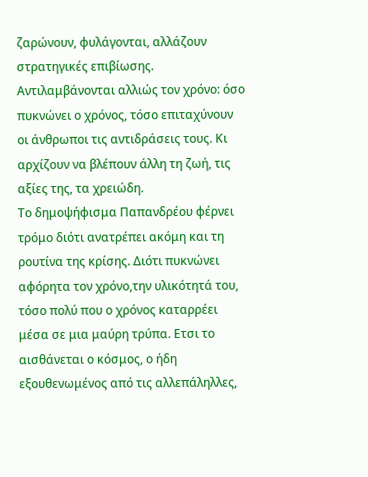ζαρώνουν, φυλάγονται, αλλάζουν στρατηγικές επιβίωσης. Αντιλαμβάνονται αλλιώς τον χρόνο: όσο πυκνώνει ο χρόνος, τόσο επιταχύνουν οι άνθρωποι τις αντιδράσεις τους. Κι αρχίζουν να βλέπουν άλλη τη ζωή, τις αξίες της, τα χρειώδη.
Το δημοψήφισμα Παπανδρέου φέρνει τρόμο διότι ανατρέπει ακόμη και τη ρουτίνα της κρίσης. Διότι πυκνώνει αφόρητα τον χρόνο,την υλικότητά του, τόσο πολύ που ο χρόνος καταρρέει μέσα σε μια μαύρη τρύπα. Ετσι το αισθάνεται ο κόσμος, ο ήδη εξουθενωμένος από τις αλλεπάληλλες,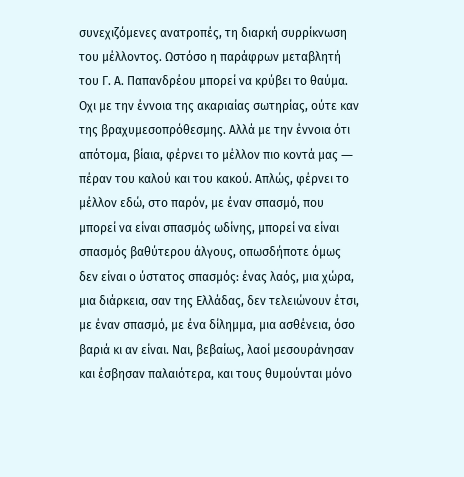συνεχιζόμενες ανατροπές, τη διαρκή συρρίκνωση του μέλλοντος. Ωστόσο η παράφρων μεταβλητή του Γ. Α. Παπανδρέου μπορεί να κρύβει το θαύμα. Οχι με την έννοια της ακαριαίας σωτηρίας, ούτε καν της βραχυμεσοπρόθεσμης. Αλλά με την έννοια ότι απότομα, βίαια, φέρνει το μέλλον πιο κοντά μας ― πέραν του καλού και του κακού. Απλώς, φέρνει το μέλλον εδώ, στο παρόν, με έναν σπασμό, που μπορεί να είναι σπασμός ωδίνης, μπορεί να είναι σπασμός βαθύτερου άλγους, οπωσδήποτε όμως δεν είναι ο ύστατος σπασμός: ένας λαός, μια χώρα, μια διάρκεια, σαν της Ελλάδας, δεν τελειώνουν έτσι, με έναν σπασμό, με ένα δίλημμα, μια ασθένεια, όσο βαριά κι αν είναι. Ναι, βεβαίως, λαοί μεσουράνησαν και έσβησαν παλαιότερα, και τους θυμούνται μόνο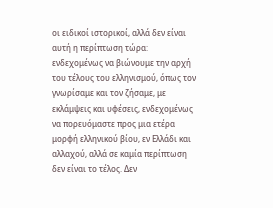οι ειδικοί ιστορικοί, αλλά δεν είναι αυτή η περίπτωση τώρα: ενδεχομένως να βιώνουμε την αρχή του τέλους του ελληνισμού, όπως τον γνωρίσαμε και τον ζήσαμε, με εκλάμψεις και υφέσεις, ενδεχομένως να πορευόμαστε προς μια ετέρα μορφή ελληνικού βίου, εν Ελλάδι και αλλαχού, αλλά σε καμία περίπτωση δεν είναι το τέλος. Δεν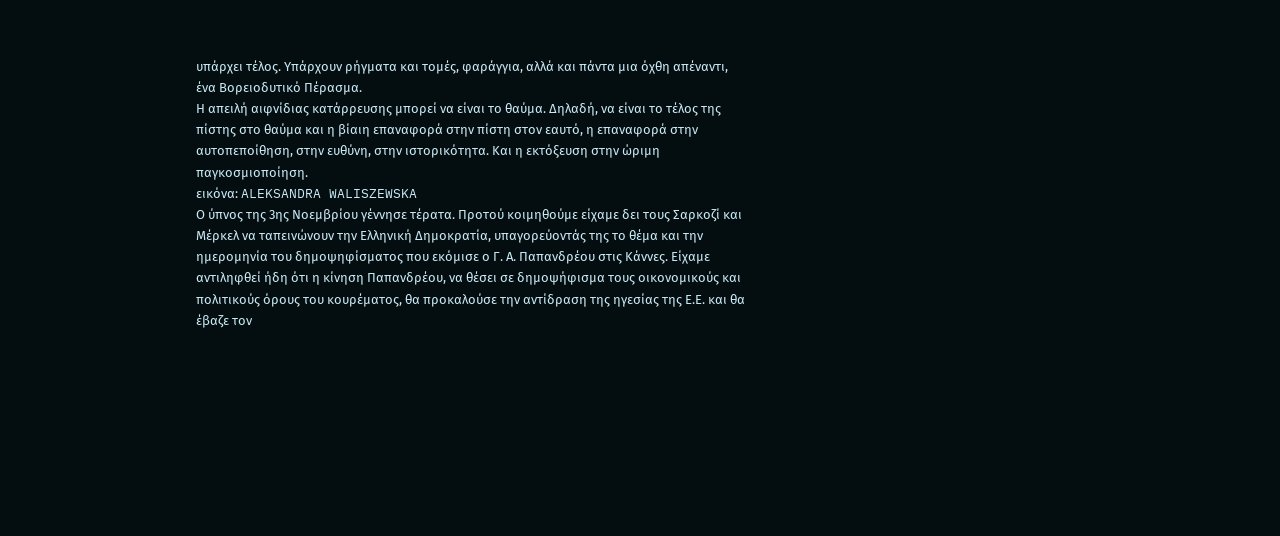υπάρχει τέλος. Υπάρχουν ρήγματα και τομές, φαράγγια, αλλά και πάντα μια όχθη απέναντι, ένα Βορειοδυτικό Πέρασμα.
Η απειλή αιφνίδιας κατάρρευσης μπορεί να είναι το θαύμα. Δηλαδή, να είναι το τέλος της πίστης στο θαύμα και η βίαιη επαναφορά στην πίστη στον εαυτό, η επαναφορά στην αυτοπεποίθηση, στην ευθύνη, στην ιστορικότητα. Και η εκτόξευση στην ώριμη παγκοσμιοποίηση.
εικόνα: ALEKSANDRA WALISZEWSKA
Ο ύπνος της 3ης Νοεμβρίου γέννησε τέρατα. Προτού κοιμηθούμε είχαμε δει τους Σαρκοζί και Μέρκελ να ταπεινώνουν την Ελληνική Δημοκρατία, υπαγορεύοντάς της το θέμα και την ημερομηνία του δημοψηφίσματος που εκόμισε ο Γ. Α. Παπανδρέου στις Κάννες. Είχαμε αντιληφθεί ήδη ότι η κίνηση Παπανδρέου, να θέσει σε δημοψήφισμα τους οικονομικούς και πολιτικούς όρους του κουρέματος, θα προκαλούσε την αντίδραση της ηγεσίας της Ε.Ε. και θα έβαζε τον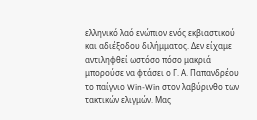ελληνικό λαό ενώπιον ενός εκβιαστικού και αδιέξοδου διλήμματος. Δεν είχαμε αντιληφθεί ωστόσο πόσο μακριά μπορούσε να φτάσει ο Γ. Α. Παπανδρέου το παίγνιο Win-Win στον λαβύρινθο των τακτικών ελιγμών. Μας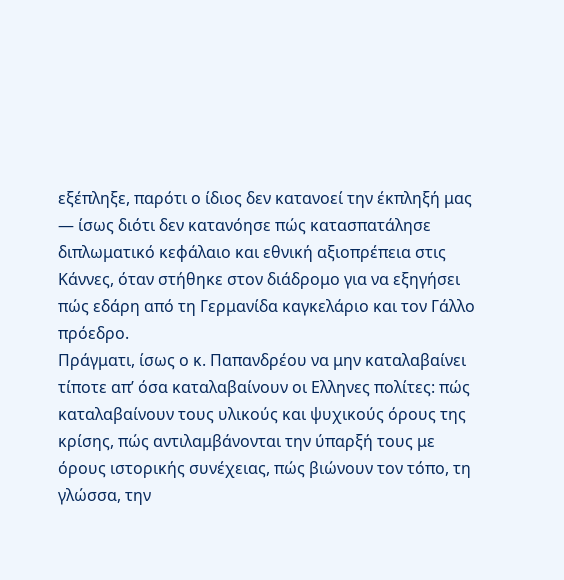εξέπληξε, παρότι ο ίδιος δεν κατανοεί την έκπληξή μας ― ίσως διότι δεν κατανόησε πώς κατασπατάλησε διπλωματικό κεφάλαιο και εθνική αξιοπρέπεια στις Κάννες, όταν στήθηκε στον διάδρομο για να εξηγήσει πώς εδάρη από τη Γερμανίδα καγκελάριο και τον Γάλλο πρόεδρο.
Πράγματι, ίσως ο κ. Παπανδρέου να μην καταλαβαίνει τίποτε απ’ όσα καταλαβαίνουν οι Ελληνες πολίτες: πώς καταλαβαίνουν τους υλικούς και ψυχικούς όρους της κρίσης, πώς αντιλαμβάνονται την ύπαρξή τους με όρους ιστορικής συνέχειας, πώς βιώνουν τον τόπο, τη γλώσσα, την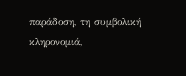παράδοση, τη συμβολική κληρονομιά,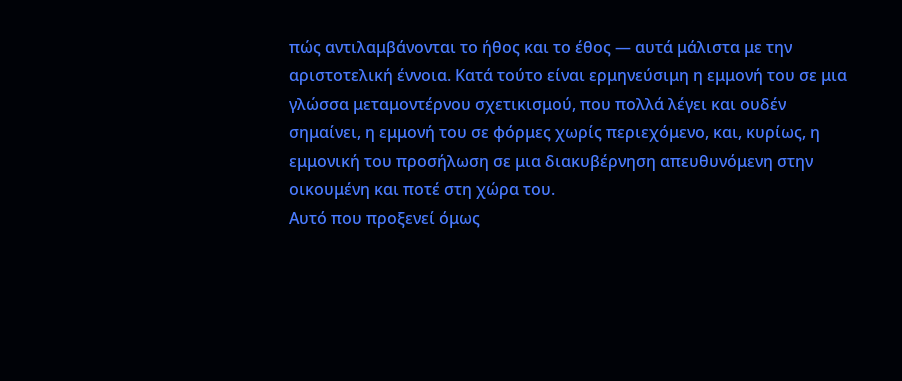πώς αντιλαμβάνονται το ήθος και το έθος ― αυτά μάλιστα με την αριστοτελική έννοια. Κατά τούτο είναι ερμηνεύσιμη η εμμονή του σε μια γλώσσα μεταμοντέρνου σχετικισμού, που πολλά λέγει και ουδέν σημαίνει, η εμμονή του σε φόρμες χωρίς περιεχόμενο, και, κυρίως, η εμμονική του προσήλωση σε μια διακυβέρνηση απευθυνόμενη στην οικουμένη και ποτέ στη χώρα του.
Αυτό που προξενεί όμως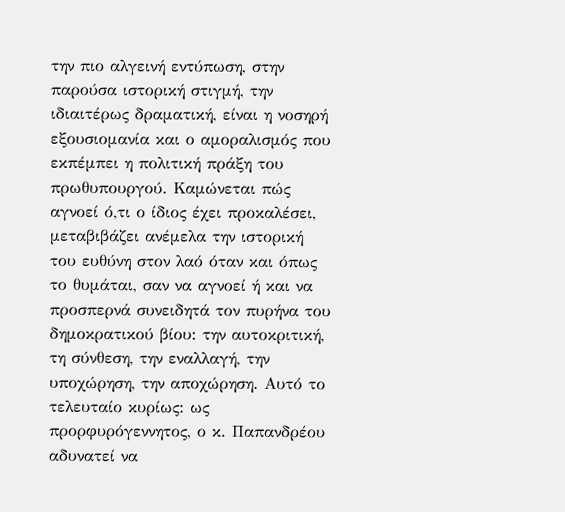την πιο αλγεινή εντύπωση, στην παρούσα ιστορική στιγμή, την ιδιαιτέρως δραματική, είναι η νοσηρή εξουσιομανία και ο αμοραλισμός που εκπέμπει η πολιτική πράξη του πρωθυπουργού. Καμώνεται πώς αγνοεί ό,τι ο ίδιος έχει προκαλέσει, μεταβιβάζει ανέμελα την ιστορική του ευθύνη στον λαό όταν και όπως το θυμάται, σαν να αγνοεί ή και να προσπερνά συνειδητά τον πυρήνα του δημοκρατικού βίου: την αυτοκριτική, τη σύνθεση, την εναλλαγή, την υποχώρηση, την αποχώρηση. Αυτό το τελευταίο κυρίως: ως προρφυρόγεννητος, ο κ. Παπανδρέου αδυνατεί να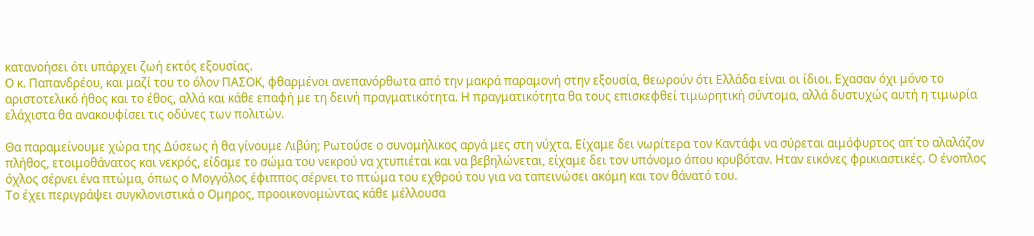κατανοήσει ότι υπάρχει ζωή εκτός εξουσίας.
Ο κ. Παπανδρέου, και μαζί του το όλον ΠΑΣΟΚ, φθαρμένοι ανεπανόρθωτα από την μακρά παραμονή στην εξουσία, θεωρούν ότι Ελλάδα είναι οι ίδιοι. Εχασαν όχι μόνο το αριστοτελικό ήθος και το έθος, αλλά και κάθε επαφή με τη δεινή πραγματικότητα. Η πραγματικότητα θα τους επισκεφθεί τιμωρητική σύντομα, αλλά δυστυχώς αυτή η τιμωρία ελάχιστα θα ανακουφίσει τις οδύνες των πολιτών.

Θα παραμείνουμε χώρα της Δύσεως ή θα γίνουμε Λιβύη; Ρωτούσε ο συνομήλικος αργά μες στη νύχτα. Είχαμε δει νωρίτερα τον Καντάφι να σύρεται αιμόφυρτος απ΄το αλαλάζον πλήθος, ετοιμοθάνατος και νεκρός, είδαμε το σώμα του νεκρού να χτυπιέται και να βεβηλώνεται, είχαμε δει τον υπόνομο όπου κρυβόταν. Ηταν εικόνες φρικιαστικές. Ο ένοπλος όχλος σέρνει ένα πτώμα, όπως ο Μογγόλος έφιππος σέρνει το πτώμα του εχθρού του για να ταπεινώσει ακόμη και τον θάνατό του.
Το έχει περιγράψει συγκλονιστικά ο Ομηρος, προοικονομώντας κάθε μέλλουσα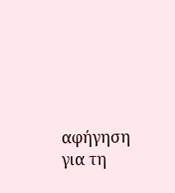αφήγηση για τη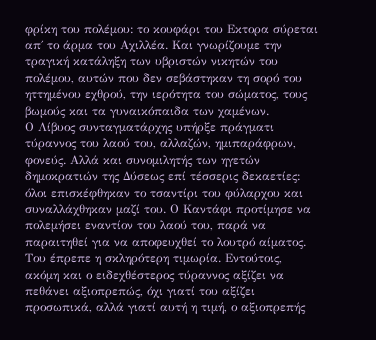φρίκη του πολέμου: το κουφάρι του Εκτορα σύρεται απ΄ το άρμα του Αχιλλέα. Και γνωρίζουμε την τραγική κατάληξη των υβριστών νικητών του πολέμου, αυτών που δεν σεβάστηκαν τη σορό του ηττημένου εχθρού, την ιερότητα του σώματος, τους βωμούς και τα γυναικόπαιδα των χαμένων.
Ο Λίβυος συνταγματάρχης υπήρξε πράγματι τύραννος του λαού του, αλλαζών, ημιπαράφρων, φονεύς. Αλλά και συνομιλητής των ηγετών δημοκρατιών της Δύσεως επί τέσσερις δεκαετίες: όλοι επισκέφθηκαν το τσαντίρι του φύλαρχου και συναλλάχθηκαν μαζί του. Ο Καντάφι προτίμησε να πολεμήσει εναντίον του λαού του, παρά να παραιτηθεί για να αποφευχθεί το λουτρό αίματος. Του έπρεπε η σκληρότερη τιμωρία. Εντούτοις, ακόμη και ο ειδεχθέστερος τύραννος αξίζει να πεθάνει αξιοπρεπώς, όχι γιατί του αξίζει προσωπικά, αλλά γιατί αυτή η τιμή, ο αξιοπρεπής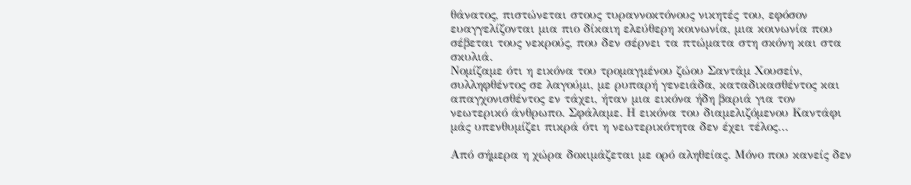θάνατος, πιστώνεται στους τυραννοκτόνους νικητές του, εφόσον ευαγγελίζονται μια πιο δίκαιη ελεύθερη κοινωνία, μια κοινωνία που σέβεται τους νεκρούς, που δεν σέρνει τα πτώματα στη σκόνη και στα σκυλιά.
Νομίζαμε ότι η εικόνα του τρομαγμένου ζώου Σαντάμ Χουσείν, συλληφθέντος σε λαγούμι, με ρυπαρή γενειάδα, καταδικασθέντος και απαγχονισθέντος εν τάχει, ήταν μια εικόνα ήδη βαριά για τον νεωτερικό άνθρωπο. Σφάλαμε. Η εικόνα του διαμελιζόμενου Καντάφι μάς υπενθυμίζει πικρά ότι η νεωτερικότητα δεν έχει τέλος…

Από σήμερα η χώρα δοκιμάζεται με ορό αληθείας. Μόνο που κανείς δεν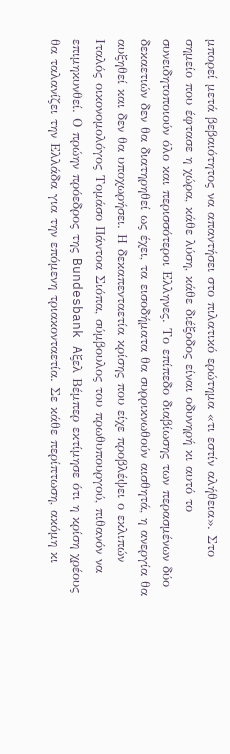μπορεί μετά βεβαιότητος να απαντήσει στο πιλατικό ερώτημα «τι εστίν αλήθεια». Στο σημείο που έφτασε η χώρα, κάθε λύση, κάθε διέξοδος είναι οδυνηρή κι αυτό το συνειδητοποιούν όλο και περισσότεροι Ελληνες. Το επίπεδο διαβίωσης των περασμένων δύο δεκαετιών δεν θα διατηρηθεί ως έχει, τα εισοδήματα θα συρρικνωθούν αισθητά, η ανεργία θα αυξηθεί και δεν θα υποχωρήσει. Η δεκαπενταετία κρίσης που είχε προβλέψει ο εκλιπών Ιταλός οικονομολόγος Τομάσο Πάντοα Σιόπα, σύμβουλος του πρωθυπουργού, πιθανόν να επιμηκυνθεί. Ο πρώην πρόεδρος της Bundesbank Aξελ Βέμπερ εκτίμησε ότι η κρίση χρέους θα ταλανίζει την Ελλάδα για την επόμενη τριακονταετία. Σε κάθε περίπτωση, ακόμη κι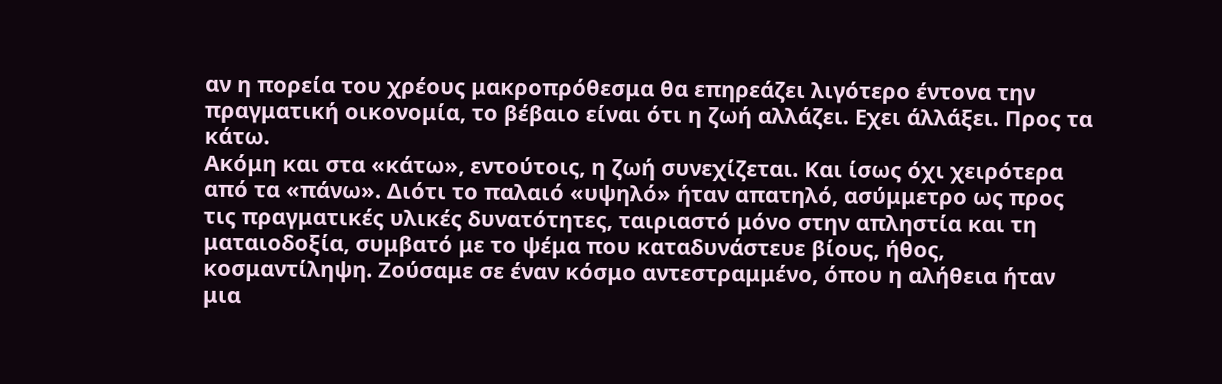αν η πορεία του χρέους μακροπρόθεσμα θα επηρεάζει λιγότερο έντονα την πραγματική οικονομία, το βέβαιο είναι ότι η ζωή αλλάζει. Εχει άλλάξει. Προς τα κάτω.
Ακόμη και στα «κάτω», εντούτοις, η ζωή συνεχίζεται. Και ίσως όχι χειρότερα από τα «πάνω». Διότι το παλαιό «υψηλό» ήταν απατηλό, ασύμμετρο ως προς τις πραγματικές υλικές δυνατότητες, ταιριαστό μόνο στην απληστία και τη ματαιοδοξία, συμβατό με το ψέμα που καταδυνάστευε βίους, ήθος, κοσμαντίληψη. Ζούσαμε σε έναν κόσμο αντεστραμμένο, όπου η αλήθεια ήταν μια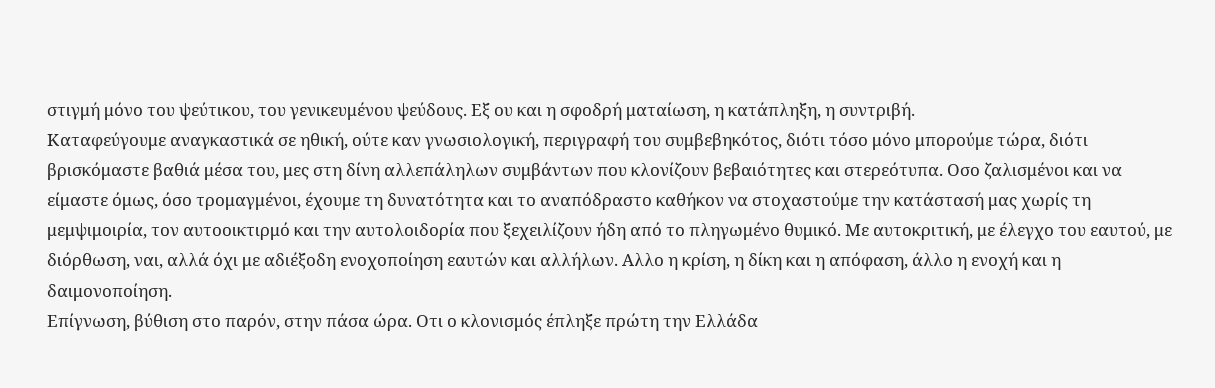στιγμή μόνο του ψεύτικου, του γενικευμένου ψεύδους. Εξ ου και η σφοδρή ματαίωση, η κατάπληξη, η συντριβή.
Καταφεύγουμε αναγκαστικά σε ηθική, ούτε καν γνωσιολογική, περιγραφή του συμβεβηκότος, διότι τόσο μόνο μπορούμε τώρα, διότι βρισκόμαστε βαθιά μέσα του, μες στη δίνη αλλεπάληλων συμβάντων που κλονίζουν βεβαιότητες και στερεότυπα. Οσο ζαλισμένοι και να είμαστε όμως, όσο τρομαγμένοι, έχουμε τη δυνατότητα και το αναπόδραστο καθήκον να στοχαστούμε την κατάστασή μας χωρίς τη μεμψιμοιρία, τον αυτοοικτιρμό και την αυτολοιδορία που ξεχειλίζουν ήδη από το πληγωμένο θυμικό. Με αυτοκριτική, με έλεγχο του εαυτού, με διόρθωση, ναι, αλλά όχι με αδιέξοδη ενοχοποίηση εαυτών και αλλήλων. Αλλο η κρίση, η δίκη και η απόφαση, άλλο η ενοχή και η δαιμονοποίηση.
Επίγνωση, βύθιση στο παρόν, στην πάσα ώρα. Οτι ο κλονισμός έπληξε πρώτη την Ελλάδα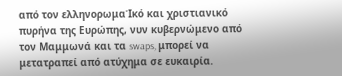από τον ελληνορωμαΊκό και χριστιανικό πυρήνα της Ευρώπης, νυν κυβερνώμενο από τον Μαμμωνά και τα swaps, μπορεί να μετατραπεί από ατύχημα σε ευκαιρία.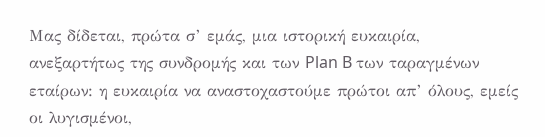Μας δίδεται, πρώτα σ’ εμάς, μια ιστορική ευκαιρία, ανεξαρτήτως της συνδρομής και των Plan B των ταραγμένων εταίρων: η ευκαιρία να αναστοχαστούμε πρώτοι απ’ όλους, εμείς οι λυγισμένοι,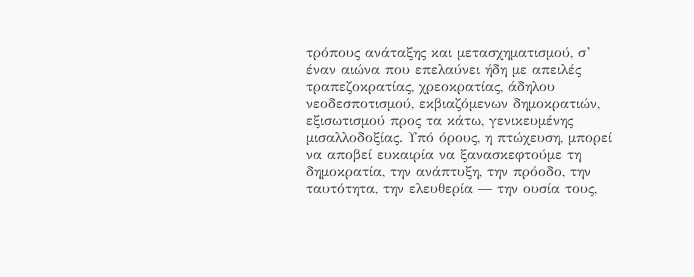τρόπους ανάταξης και μετασχηματισμού, σ’ έναν αιώνα που επελαύνει ήδη με απειλές τραπεζοκρατίας, χρεοκρατίας, άδηλου νεοδεσποτισμού, εκβιαζόμενων δημοκρατιών, εξισωτισμού προς τα κάτω, γενικευμένης μισαλλοδοξίας. Υπό όρους, η πτώχευση, μπορεί να αποβεί ευκαιρία να ξανασκεφτούμε τη δημοκρατία, την ανάπτυξη, την πρόοδο, την ταυτότητα, την ελευθερία ― την ουσία τους,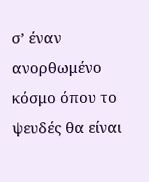σ’ έναν ανορθωμένο κόσμο όπου το ψευδές θα είναι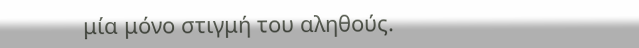μία μόνο στιγμή του αληθούς.